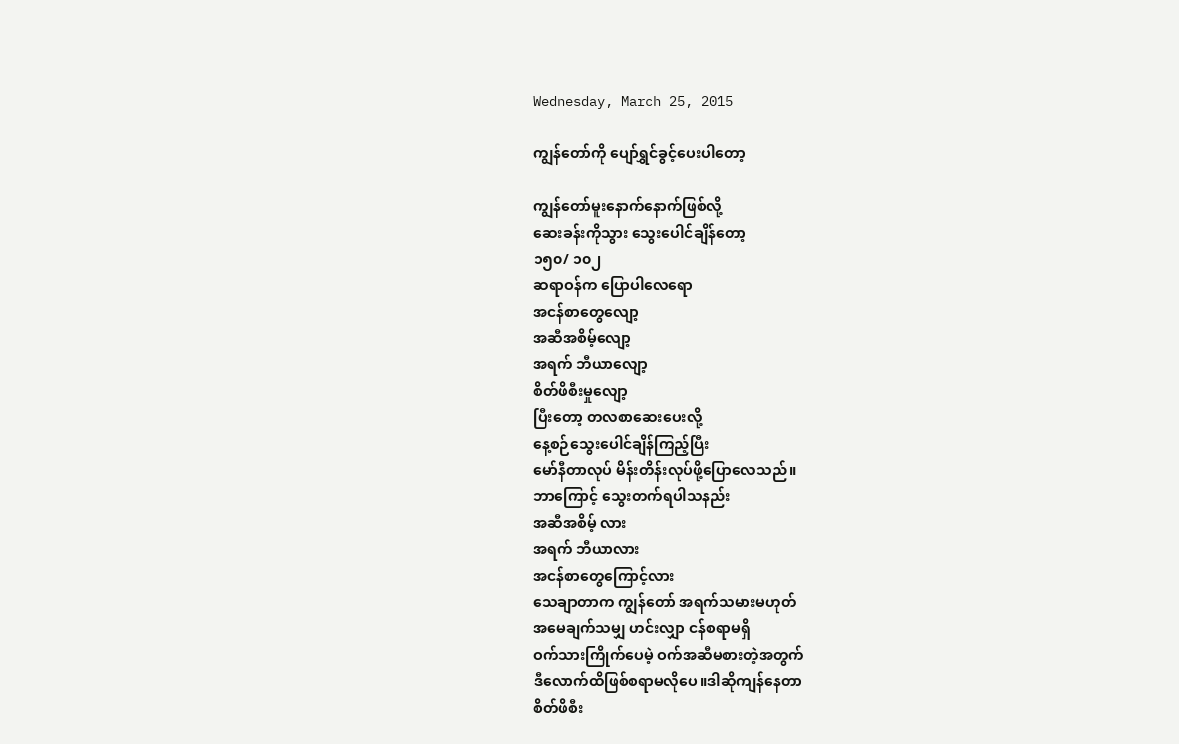Wednesday, March 25, 2015

ကျွန်တော်ကို ပျော်ရွှင်ခွင့်ပေးပါတော့

ကျွန်တော်မူးနောက်နောက်ဖြစ်လို့
ဆေးခန်းကိုသွား သွေးပေါင်ချိန်တော့
၁၅၀/ ၁၀၂
ဆရာဝန်က ပြောပါလေရော
အငန်စာတွေလျော့
အဆီအစိမ့်လျော့
အရက် ဘီယာလျော့
စိတ်ဖိစီးမှုလျော့
ပြီးတော့ တလစာဆေးပေးလို့
နေ့စဉ်သွေးပေါင်ချိန်ကြည့်ပြီး
မော်နီတာလုပ် မိန်းတိန်းလုပ်ဖို့ပြောလေသည်။
ဘာကြောင့် သွေးတက်ရပါသနည်း
အဆီအစိမ့် လား
အရက် ဘီယာလား
အငန်စာတွေကြောင့်လား
သေချာတာက ကျွန်တော် အရက်သမားမဟုတ်
အမေချက်သမျှ ဟင်းလျှာ ငန်စရာမရှိ
ဝက်သားကြိုက်ပေမဲ့ ဝက်အဆီမစားတဲ့အတွက်
ဒီလောက်ထိဖြစ်စရာမလိုပေ။ဒါဆိုကျန်နေတာ
စိတ်ဖိစီး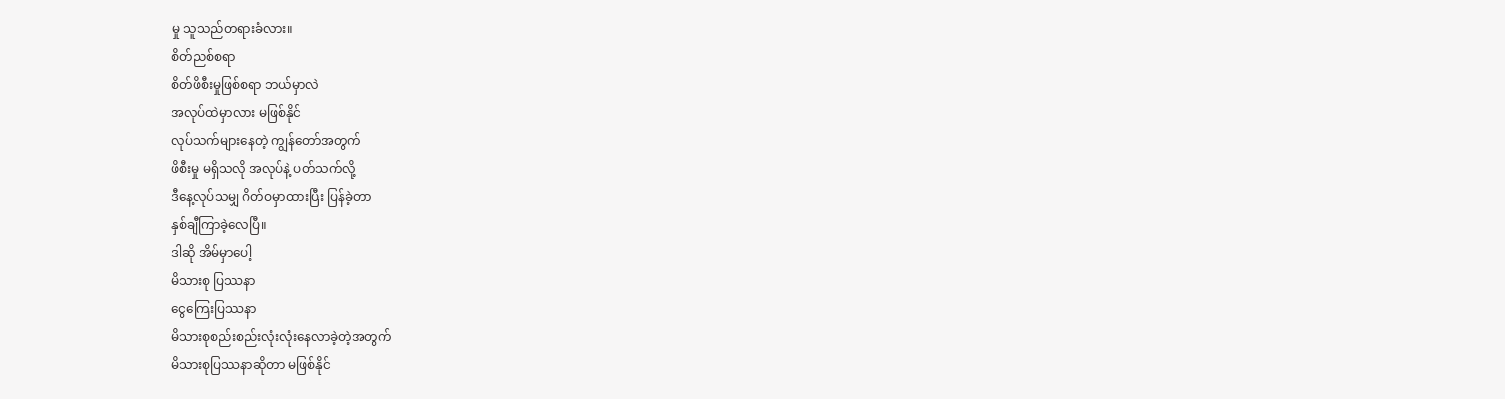မှု သူသည်တရားခံလား။
စိတ်ညစ်စရာ
စိတ်ဖိစီးမှုဖြစ်စရာ ဘယ်မှာလဲ
အလုပ်ထဲမှာလား မဖြစ်နိုင်
လုပ်သက်များနေတဲ့ ကျွန်တော်အတွက်
ဖိစီးမှု မရှိသလို အလုပ်နဲ့ ပတ်သက်လို့
ဒီနေ့လုပ်သမျှ ဂိတ်ဝမှာထားပြီး ပြန်ခဲ့တာ
နှစ်ချီကြာခဲ့လေပြီ။
ဒါဆို အိမ်မှာပေါ့
မိသားစု ပြဿနာ
ငွေကြေးပြဿနာ
မိသားစုစည်းစည်းလုံးလုံးနေလာခဲ့တဲ့အတွက်
မိသားစုပြဿနာဆိုတာ မဖြစ်နိုင်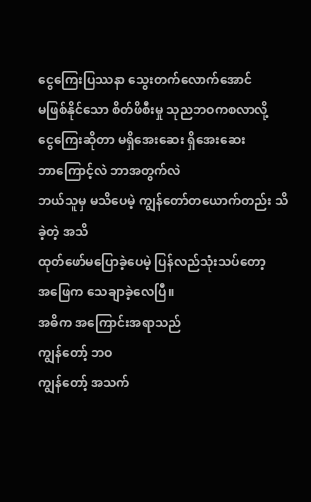ငွေကြေးပြဿနာ သွေးတက်လောက်အောင်
မဖြစ်နိုင်သော စိတ်ဖိစီးမှု သုညဘဝကစလာလို့
ငွေကြေးဆိုတာ မရှိအေးဆေး ရှိအေးဆေး
ဘာကြောင့်လဲ ဘာအတွက်လဲ
ဘယ်သူမှ မသိပေမဲ့ ကျွန်တော်တယောက်တည်း သိခဲ့တဲ့ အသိ
ထုတ်ဖော်မပြောခဲ့ပေမဲ့ ပြန်လည်သုံးသပ်တော့
အဖြေက သေချာခဲ့လေပြီ။
အဓိက အကြောင်းအရာသည်
ကျွန်တော့် ဘဝ
ကျွန်တော့် အသက်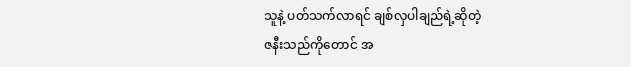သူနဲ့ ပတ်သက်လာရင် ချစ်လှပါချည်ရဲ့ဆိုတဲ့
ဇနီးသည်ကိုတောင် အ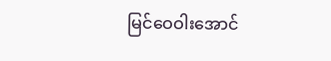မြင်ဝေဝါးအောင်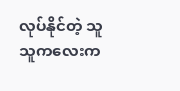လုပ်နိုင်တဲ့ သူ
သူကလေးက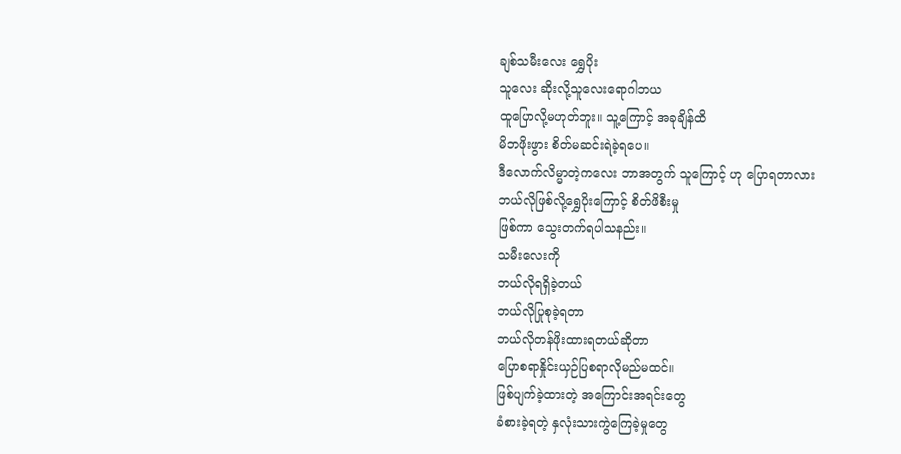ချစ်သမီးလေး ရွှေပိုး
သူလေး ဆိုးလို့သူလေးရောဂါဘယ
ထူပြောလို့မဟုတ်ဘူး။ သူ့ကြောင့် အခုချိန်ထိ
မိဘဖိုးဖွား စိတ်မဆင်းရဲခဲ့ရပေ။
ဒီလောက်လိမ္မာတဲ့ကလေး ဘာအတွက် သူကြောင့် ဟု ပြောရတာလား
ဘယ်လိုဖြစ်လို့ရွှေပိုးကြောင့် စိတ်ဖိစီးမှု
ဖြစ်ကာ သွေးတက်ရပါသနည်း။
သမီးလေးကို
ဘယ်လိုရရှိခဲ့တယ်
ဘယ်လိုပြုစုခဲ့ရတာ
ဘယ်လိုတန်ဖိုးထားရတယ်ဆိုတာ
ပြောစရာနှိုင်းယှဉ်ပြစရာလိုမည်မထင်။
ဖြစ်ပျက်ခဲ့ထားတဲ့ အကြောင်းအရင်းတွေ
ခံစားခဲ့ရတဲ့ နှလုံးသားကွဲကြေခဲ့မှုတွေ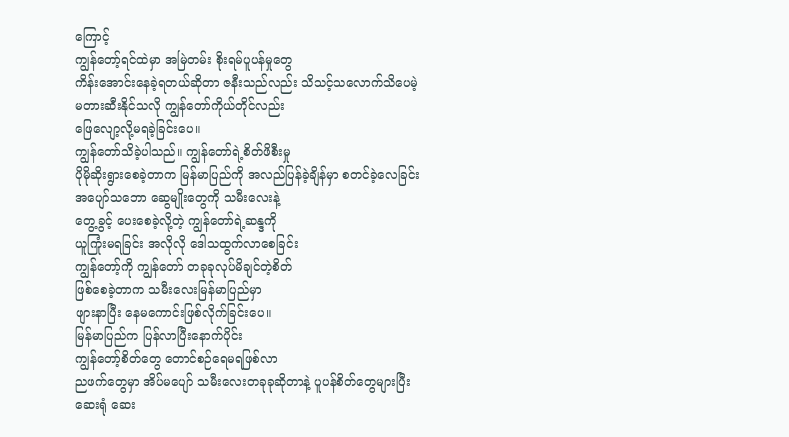ကြောင့်
ကျွန်တော့်ရင်ထဲမှာ အမြဲတမ်း စိုးရမ်ပူပန်မှုတွေ
ကိန်းအောင်းနေခဲ့ရတယ်ဆိုတာ ဇနီးသည်လည်း သိသင့်သလောက်သိပေမဲ့
မတားဆီးနိုင်သလို ကျွန်တော်ကိုယ်တိုင်လည်း
ဖြေလျော့လို့မရခဲ့ခြင်းပေ။
ကျွန်တော်သိခဲ့ပါသည်။ ကျွန်တော်ရဲ့စိတ်ဖိစီးမှု
ပိုမိုဆိုးရွားစေခဲ့တာက မြန်မာပြည်ကို အလည်ပြန်ခဲ့ချိန်မှာ စတင်ခဲ့လေခြင်း
အပျော်သဘော ဆွေမျိုးတွေကို သမီးလေးနဲ့
တွေ့ခွင့် ပေးစေခဲ့လို့တဲ့ ကျွန်တော်ရဲ့ဆန္ဒကို
ယူကြုံးမရခြင်း အလိုလို ဒေါသထွက်လာစေခြင်း
ကျွန်တော့်ကို ကျွန်တော် တခုခုလုပ်မိချင်တဲ့စိတ်
ဖြစ်စေခဲ့တာက သမီးလေးမြန်မာပြည်မှာ
ဖျားနာပြီး နေမကောင်းဖြစ်လိုက်ခြင်းပေ။
မြန်မာပြည်က ပြန်လာပြီးနောက်ပိုင်း
ကျွန်တော့်စိတ်တွေ တောင်စဉ်ရေမရဖြစ်လာ
ညဖက်တွေမှာ အိပ်မပျော် သမီးလေးတခုခုဆိုတာနဲ့ ပူပန်စိတ်တွေများပြီး
ဆေးရုံ ဆေး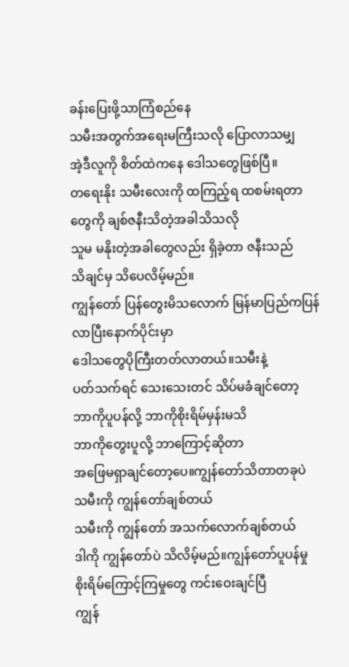ခန်းပြေးဖို့သာကြံစည်နေ
သမီးအတွက်အရေးမကြီးသလို ပြောလာသမျှ
အဲ့ဒီလူကို စိတ်ထဲကနေ ဒေါသတွေဖြစ်ပြီ။
တရေးနိုး သမီးလေးကို ထကြည့်ရ ထစမ်းရတာတွေကို ချစ်ဇနီးသိတဲ့အခါသိသလို
သူမ မနိုးတဲ့အခါတွေလည်း ရှိခဲ့တာ ဇနီးသည်
သိချင်မှ သိပေလိမ့်မည်။
ကျွန်တော် ပြန်တွေးမိသလောက် မြန်မာပြည်ကပြန်လာပြီးနောက်ပိုင်းမှာ
ဒေါသတွေပိုကြီးတတ်လာတယ်။သမီးနဲ့
ပတ်သက်ရင် သေးသေးတင် သိပ်မခံချင်တော့
ဘာကိုပူပန်လို့ ဘာကိုစိုးရိမ်မှန်းမသိ
ဘာကိုတွေးပူလို့ ဘာကြောင့်ဆိုတာ
အဖြေမရှာချင်တော့ပေ။ကျွန်တော်သိတာတခုပဲ
သမီးကို ကျွန်တော်ချစ်တယ်
သမီးကို ကျွန်တော် အသက်လောက်ချစ်တယ်
ဒါကို ကျွန်တော်ပဲ သိလိမ့်မည်။ကျွန်တော်ပူပန်မှု
စိုးရိမ်ကြောင့်ကြမှုတွေ ကင်းဝေးချင်ပြီ
ကျွန်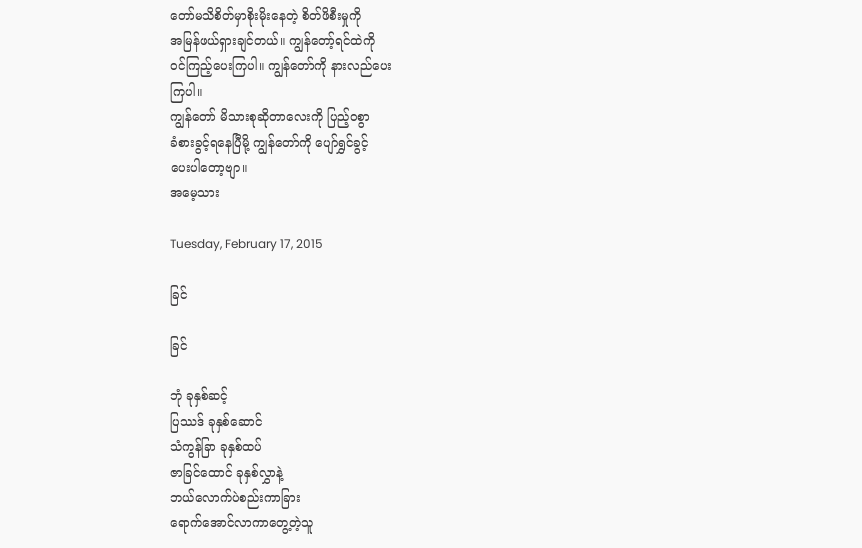တော်မသိစိတ်မှာစိုးမိုးနေတဲ့ စိတ်ဖိစီးမှုကို
အမြန်ဖယ်ရှားချင်တယ်။ ကျွန်တော့်ရင်ထဲကို
ဝင်ကြည့်ပေးကြပါ။ ကျွန်တော်ကို နားလည်ပေး
ကြပါ။
ကျွန်တော် မိသားစုဆိုတာလေးကို ပြည့်ဝစွာ
ခံစားခွင့်ရနေပြီမို့ ကျွန်တော်ကို ပျော်ရွှင်ခွင့်
ပေးပါတော့ဗျာ။
အမေ့သား

Tuesday, February 17, 2015

ခြင်

ခြင်

ဘုံ ခုနှစ်ဆင့်
ပြဿဒ် ခုနှစ်ဆောင်
သံကွန်ခြာ ခုနှစ်ထပ်
ဇာခြင်ထောင် ခုနှစ်လွှာနဲ့
ဘယ်လောက်ပဲစည်းကာခြား
ရောက်အောင်လာကာတွေ့တဲ့သူ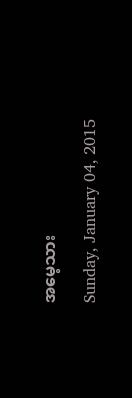အမေ့သား

Sunday, January 04, 2015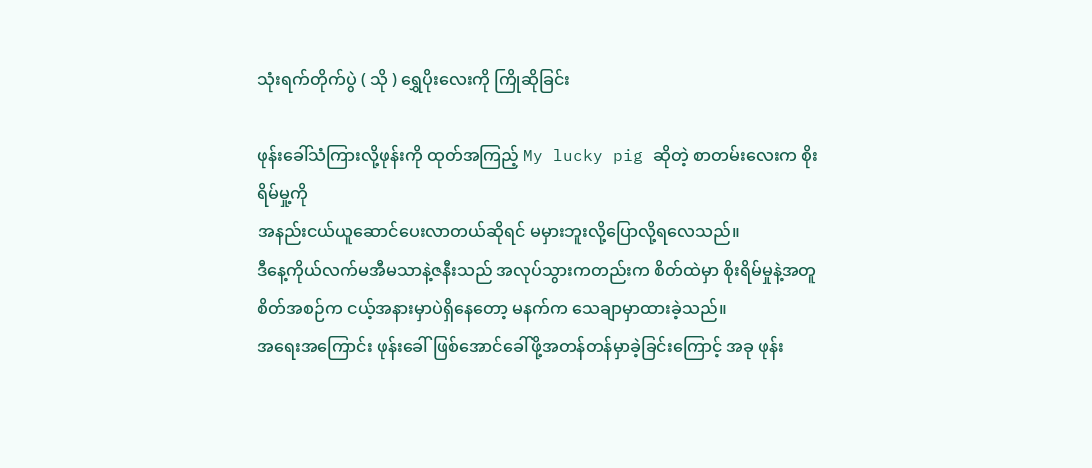သုံးရက်တိုက်ပွဲ ( သို ) ရွှေပိုးလေးကို ကြိုဆိုခြင်း

ဖုန်းခေါ်သံကြားလို့ဖုန်းကို ထုတ်အကြည့် My lucky pig ဆိုတဲ့ စာတမ်းလေးက စိုးရိမ်မှု့ကို
အနည်းငယ်ယူဆောင်ပေးလာတယ်ဆိုရင် မမှားဘူးလို့ပြောလို့ရလေသည်။
ဒီနေ့ကိုယ်လက်မအီမသာနဲ့ဇနီးသည် အလုပ်သွားကတည်းက စိတ်ထဲမှာ စိုးရိမ်မှုနဲ့အတူ
စိတ်အစဉ်က ငယ့်အနားမှာပဲရှိနေတော့ မနက်က သေချာမှာထားခဲ့သည်။
အရေးအကြောင်း ဖုန်းခေါ်ဖြစ်အောင်ခေါ်ဖို့အတန်တန်မှာခဲ့ခြင်းကြောင့် အခု ဖုန်း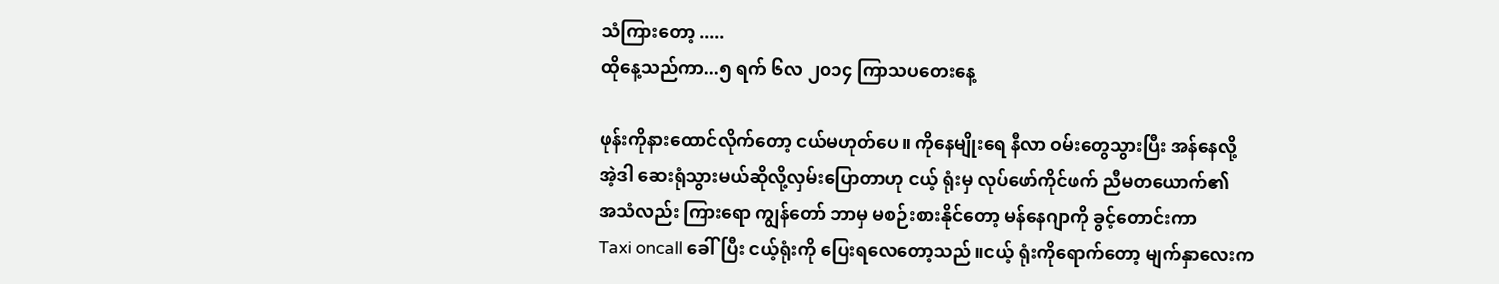သံကြားတော့ .....
ထိုနေ့သည်ကာ...၅ ရက် ၆လ ၂၀၁၄ ကြာသပတေးနေ့

ဖုန်းကိုနားထောင်လိုက်တော့ ငယ်မဟုတ်ပေ။ ကိုနေမျိုးရေ နီလာ ဝမ်းတွေသွားပြီး အန်နေလို့
အဲ့ဒါ ဆေးရုံသွားမယ်ဆိုလို့လှမ်းပြောတာဟု ငယ့် ရုံးမှ လုပ်ဖော်ကိုင်ဖက် ညီမတယောက်၏
အသံလည်း ကြားရော ကျွန်တော် ဘာမှ မစဉ်းစားနိုင်တော့ မန်နေဂျာကို ခွင့်တောင်းကာ
Taxi oncall ခေါ်ပြီး ငယ့်ရုံးကို ပြေးရလေတော့သည်။ငယ့် ရုံးကိုရောက်တော့ မျက်နှာလေးက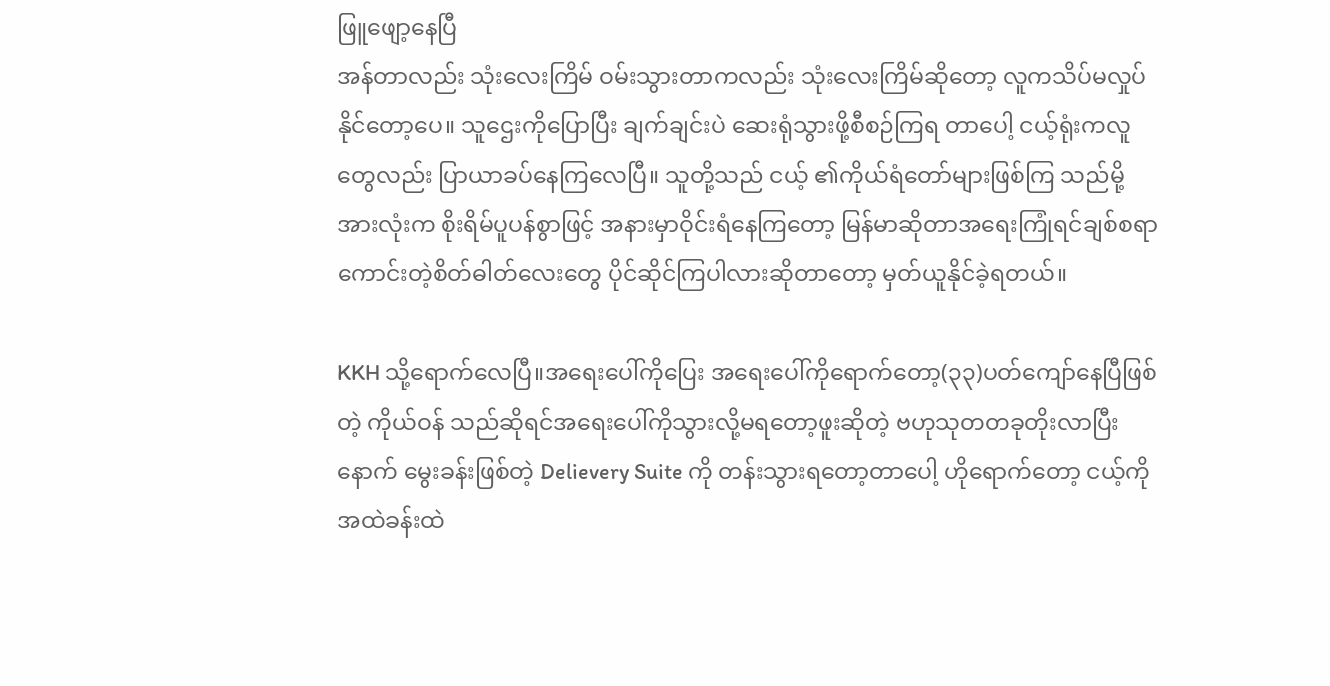ဖြူဖျော့နေပြီ
အန်တာလည်း သုံးလေးကြိမ် ဝမ်းသွားတာကလည်း သုံးလေးကြိမ်ဆိုတော့ လူကသိပ်မလှုပ်နိုင်တော့ပေ။ သူဌေးကိုပြောပြီး ချက်ချင်းပဲ ဆေးရုံသွားဖို့စီစဉ်ကြရ တာပေါ့ ငယ့်ရုံးကလူတွေလည်း ပြာယာခပ်နေကြလေပြီ။ သူတို့သည် ငယ့် ၏ကိုယ်ရံတော်များဖြစ်ကြ သည်မို့အားလုံးက စိုးရိမ်ပူပန်စွာဖြင့် အနားမှာဝိုင်းရံနေကြတော့ မြန်မာဆိုတာအရေးကြုံရင်ချစ်စရာ
ကောင်းတဲ့စိတ်ဓါတ်လေးတွေ ပိုင်ဆိုင်ကြပါလားဆိုတာတော့ မှတ်ယူနိုင်ခဲ့ရတယ်။

KKH သို့ရောက်လေပြီ။အရေးပေါ်ကိုပြေး အရေးပေါ်ကိုရောက်တော့(၃၃)ပတ်ကျော်နေပြီဖြစ်တဲ့ ကိုယ်ဝန် သည်ဆိုရင်အရေးပေါ်ကိုသွားလို့မရတော့ဖူးဆိုတဲ့ ဗဟုသုတတခုတိုးလာပြီးနောက် မွေးခန်းဖြစ်တဲ့ Delievery Suite ကို တန်းသွားရတော့တာပေါ့ ဟိုရောက်တော့ ငယ့်ကို အထဲခန်းထဲ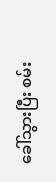ခေါ်သွားပြီး စမ်း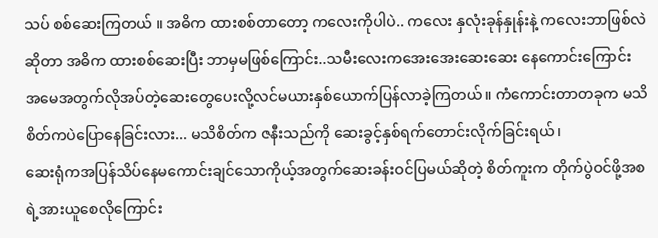သပ် စစ်ဆေးကြတယ် ။ အဓိက ထားစစ်တာတော့ ကလေးကိုပါပဲ.. ကလေး နှလုံးခုန်နှုန်းနဲ့ ကလေးဘာဖြစ်လဲ ဆိုတာ အဓိက ထားစစ်ဆေးပြီး ဘာမှမဖြစ်ကြောင်း..သမီးလေးကအေးအေးဆေးဆေး နေကောင်းကြောင်း အမေအတွက်လိုအပ်တဲ့ဆေးတွေပေးလို့လင်မယားနှစ်ယောက်ပြန်လာခဲ့ကြတယ်။ ကံကောင်းတာတခုက မသိစိတ်ကပဲပြောနေခြင်းလား... မသိစိတ်က ဇနီးသည်ကို ဆေးခွင့်နှစ်ရက်တောင်းလိုက်ခြင်းရယ်၊
ဆေးရုံကအပြန်သိပ်နေမကောင်းချင်သောကိုယ့်အတွက်ဆေးခန်းဝင်ပြမယ်ဆိုတဲ့ စိတ်ကူးက တိုက်ပွဲဝင်ဖို့အစရဲ့အားယူစေလိုကြောင်း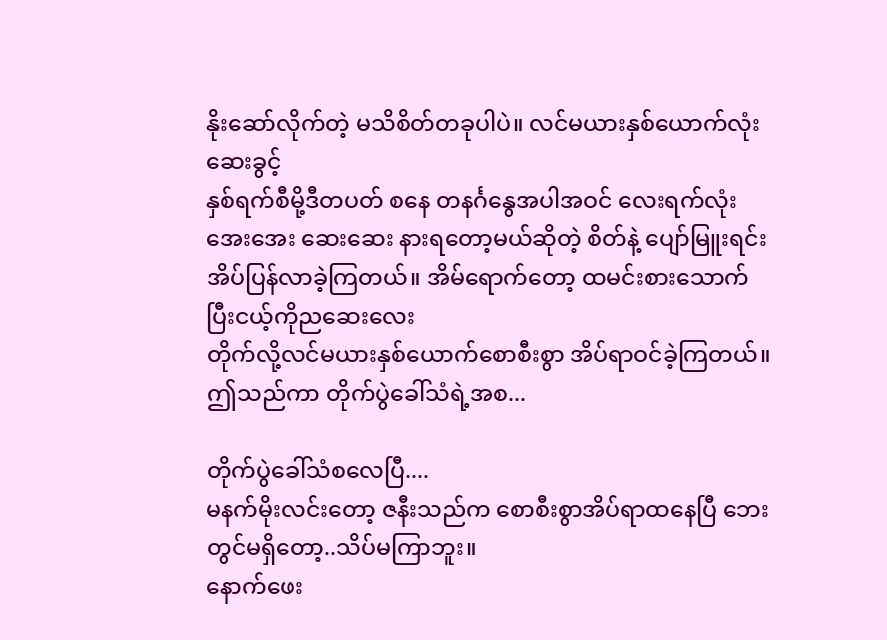နိုးဆော်လိုက်တဲ့ မသိစိတ်တခုပါပဲ။ လင်မယားနှစ်ယောက်လုံးဆေးခွင့်
နှစ်ရက်စီမို့ဒီတပတ် စနေ တနင်္ဂနွေအပါအဝင် လေးရက်လုံး အေးအေး ဆေးဆေး နားရတော့မယ်ဆိုတဲ့ စိတ်နဲ့ ပျော်မြူးရင်း အိပ်ပြန်လာခဲ့ကြတယ်။ အိမ်ရောက်တော့ ထမင်းစားသောက်ပြီးငယ့်ကိုညဆေးလေး
တိုက်လို့လင်မယားနှစ်ယောက်စောစီးစွာ အိပ်ရာဝင်ခဲ့ကြတယ်။
ဤသည်ကာ တိုက်ပွဲခေါ်သံရဲ့အစ...

တိုက်ပွဲခေါ်သံစလေပြီ....
မနက်မိုးလင်းတော့ ဇနီးသည်က စောစီးစွာအိပ်ရာထနေပြီ ဘေးတွင်မရှိတော့..သိပ်မကြာဘူး။
နောက်ဖေး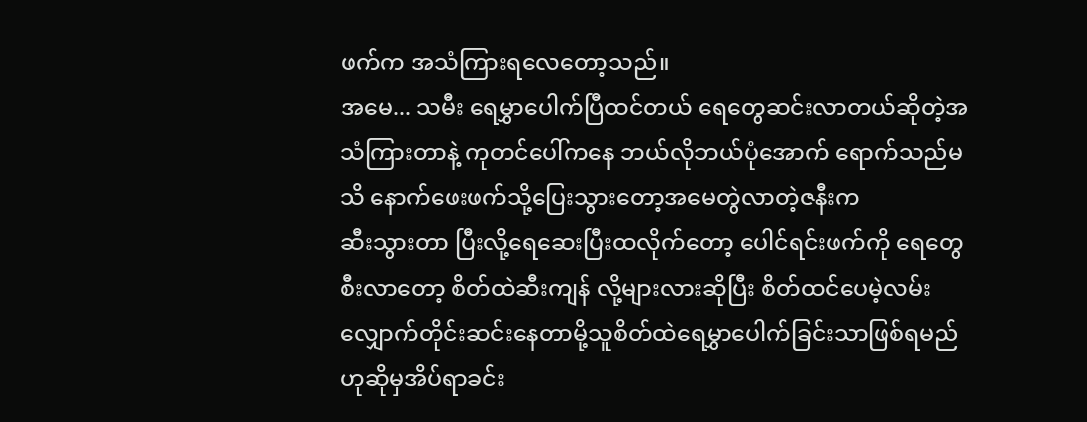ဖက်က အသံကြားရလေတော့သည်။
အမေ... သမီး ရေမွှာပေါက်ပြီထင်တယ် ရေတွေဆင်းလာတယ်ဆိုတဲ့အသံကြားတာနဲ့ ကုတင်ပေါ်ကနေ ဘယ်လိုဘယ်ပုံအောက် ရောက်သည်မသိ နောက်ဖေးဖက်သို့ပြေးသွားတော့အမေတွဲလာတဲ့ဇနီးက
ဆီးသွားတာ ပြီးလို့ရေဆေးပြီးထလိုက်တော့ ပေါင်ရင်းဖက်ကို ရေတွေစီးလာတော့ စိတ်ထဲဆီးကျန် လို့များလားဆိုပြီး စိတ်ထင်ပေမဲ့လမ်းလျှောက်တိုင်းဆင်းနေတာမို့သူစိတ်ထဲရေမွှာပေါက်ခြင်းသာဖြစ်ရမည်ဟုဆိုမှအိပ်ရာခင်း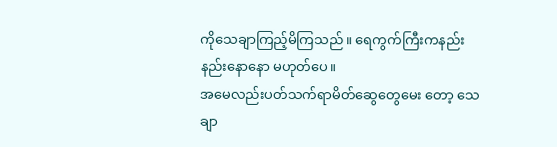ကိုသေချာကြည့်မိကြသည်။ ရေကွက်ကြီးကနည်းနည်းနောနော မဟုတ်ပေ။
အမေလည်းပတ်သက်ရာမိတ်ဆွေတွေမေး တော့ သေချာ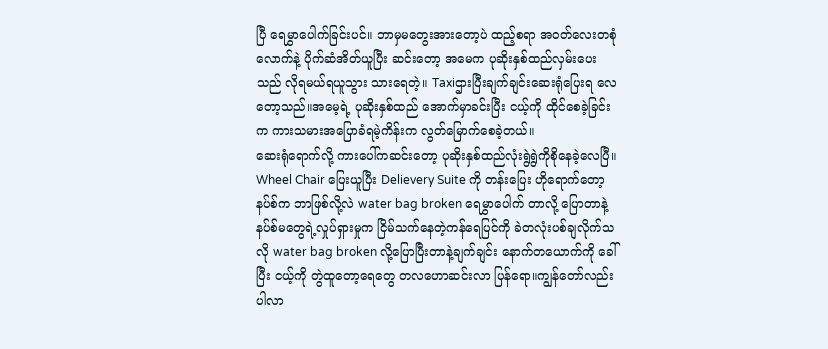ပြီ ရေမွှာပေါက်ခြင်းပင်။ ဘာမှမတွေးအားတော့ပဲ ထည့်စရာ အဝတ်လေးတစုံလောက်နဲ့ ပိုက်ဆံအိတ်ယူပြီး ဆင်းတော့ အမေက ပုဆိုးနှစ်ထည်လှမ်းပေး သည် လိုရမယ်ရယူသွား သားရေတဲ့။ Taxiဌားပြီးချက်ချင်းဆေးရုံပြေးရ လေတော့သည်။အမေ့ရဲ့ ပုဆိုးနှစ်ထည် အောက်မှာခင်းပြီး ငယ့်ကို ထိုင်စေခဲ့ခြင်းက ကားသမားအပြောခံရမဲ့ကိန်းက လွတ်မြောက်စေခဲ့တယ်။
ဆေးရုံရောက်လို့ ကားပေါ်ကဆင်းတော့ ပုဆိုးနှစ်ထည်လုံးရွဲရွဲကိုစိုနေခဲ့လေပြီ။ Wheel Chair ပြေးယူပြီး Delievery Suite ကို တန်းပြေး ဟိုရောက်တော့ နပ်စ်က ဘာဖြစ်လို့လဲ water bag broken ရေမွှာပေါက် တာလို့ ပြောတာနဲ့ နပ်စ်မတွေရဲ့လှုပ်ရှားမှုက ငြိမ်သက်နေတဲ့ကန်ရေပြင်ကို ခဲတလုံးပစ်ချလိုက်သလို water bag broken လို့ပြောပြီးတာနဲ့ချက်ချင်း နောက်တယောက်ကို ခေါ်ပြီး ငယ့်ကို တွဲထူတော့ရေတွေ တလဟောဆင်းလာ ပြန်ရော။ကျွန်တော်လည်းပါလာ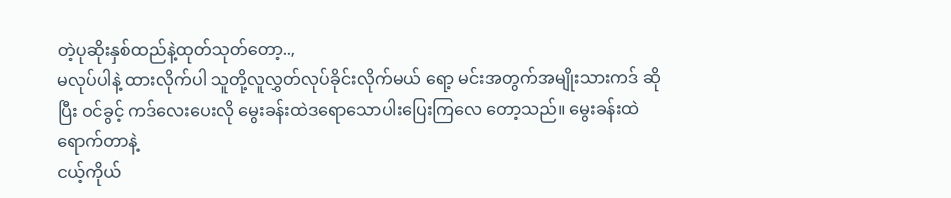တဲ့ပုဆိုးနှစ်ထည်နဲ့ထုတ်သုတ်တော့..,
မလုပ်ပါနဲ့ ထားလိုက်ပါ သူတို့လူလွှတ်လုပ်ခိုင်းလိုက်မယ် ရော့ မင်းအတွက်အမျိုးသားကဒ် ဆိုပြီး ဝင်ခွင့် ကဒ်လေးပေးလို မွေးခန်းထဲဒရောသောပါးပြေးကြလေ တော့သည်။ မွေးခန်းထဲရောက်တာနဲ့
ငယ့်ကိုယ်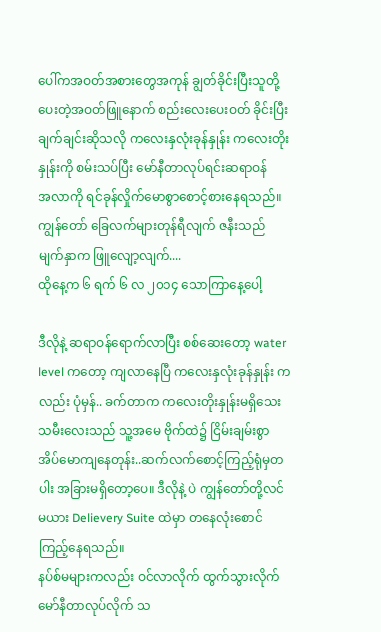ပေါ်ကအဝတ်အစားတွေအကုန် ချွတ်ခိုင်းပြီးသူတို့ပေးတဲ့အဝတ်ဖြူနောက် စည်းလေးပေးဝတ် ခိုင်းပြီး ချက်ချင်းဆိုသလို ကလေးနှလုံးခုန်နှုန်း ကလေးတိုးနှုန်းကို စမ်းသပ်ပြီး မော်နီတာလုပ်ရင်းဆရာဝန်
အလာကို ရင်ခုန်လှိုက်မောစွာစောင့်စားနေရသည်။ကျွန်တော် ခြေလက်များတုန်ရီလျက် ဇနီးသည် မျက်နှာက ဖြူလျော့လျက်....
ထိုနေ့က ၆ ရက် ၆ လ ၂၀၁၄ သောကြာနေ့ပေါ့

ဒီလိုနဲ့ ဆရာဝန်ရောက်လာပြီး စစ်ဆေးတော့ water level ကတော့ ကျလာနေပြီ ကလေးနှလုံးခုန်နှုန်း ကလည်း ပုံမှန်.. ခက်တာက ကလေးတိုးနှုန်းမရှိသေး သမီးလေးသည် သူ့အမေ ဗိုက်ထဲ၌ ငြိမ်းချမ်းစွာ အိပ်မောကျနေတုန်း..ဆက်လက်စောင့်ကြည့်ရုံမှတပါး အခြားမရှိတော့ပေ။ ဒီလိုနဲ့ ပဲ ကျွန်တော်တို့လင်မယား Delievery Suite ထဲမှာ တနေလုံးစောင်ကြည့်နေရသည်။
နပ်စ်မများကလည်း ဝင်လာလိုက် ထွက်သွားလိုက် မော်နီတာလုပ်လိုက် သ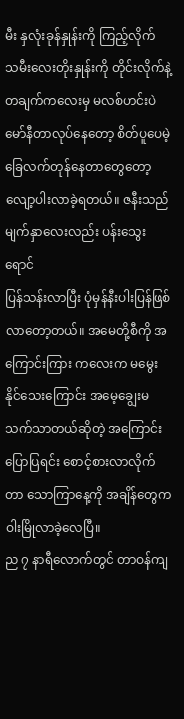မီး နှလုံးခုန်နှုန်းကို ကြည့်လိုက်
သမီးလေးတိုးနှုန်းကို တိုင်းလိုက်နဲ့ တချက်ကလေးမှ မလစ်ဟင်းပဲ မော်နီတာလုပ်နေတော့ စိတ်ပူပေမဲ့
ခြေလက်တုန်နေတာတွေတော့ လျော့ပါးလာခဲ့ရတယ်။ ဇနီးသည် မျက်နှာလေးလည်း ပန်းသွေးရောင်
ပြန်သန်းလာပြီး ပုံမှန်နီးပါးပြန်ဖြစ်လာတော့တယ်။ အမေတို့စီကို အကြောင်းကြား ကလေးက မမွေးနိုင်သေးကြောင်း အမေ့ချွေးမ သက်သာတယ်ဆိုတဲ့ အကြောင်း ပြောပြရင်း စောင့်စားလာလိုက် တာ သောကြာနေ့ကို အချိန်တွေက ဝါးမြိုလာခဲ့လေပြီ။
ည ၇ နာရီလောက်တွင် တာဝန်ကျ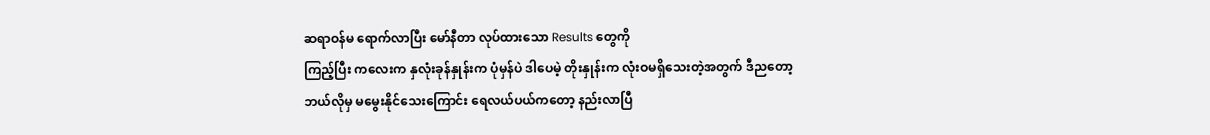ဆရာဝန်မ ရောက်လာပြီး မော်နီတာ လုပ်ထားသော Results တွေကို
ကြည့်ပြီး ကလေးက နှလုံးခုန်နှုန်းက ပုံမှန်ပဲ ဒါပေမဲ့ တိုးနှုန်းက လုံးဝမရှိသေးတဲ့အတွက် ဒီညတော့
ဘယ်လိုမှ မမွေးနိုင်သေးကြောင်း ရေလယ်ပယ်ကတော့ နည်းလာပြီ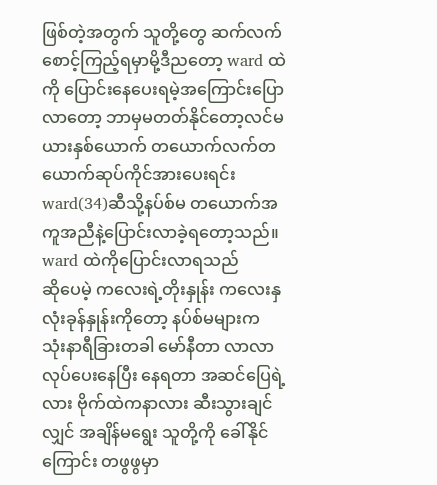ဖြစ်တဲ့အတွက် သူတို့တွေ ဆက်လက်စောင့်ကြည့်ရမှာမို့ဒီညတော့ ward ထဲကို ပြောင်းနေပေးရမဲ့အကြောင်းပြောလာတော့ ဘာမှမတတ်နိုင်တော့လင်မယားနှစ်ယောက် တယောက်လက်တယောက်ဆုပ်ကိုင်အားပေးရင်း ward(34)ဆီသို့နပ်စ်မ တယောက်အကူအညီနဲ့ပြောင်းလာခဲ့ရတော့သည်။ ward ထဲကိုပြောင်းလာရသည်
ဆိုပေမဲ့ ကလေးရဲ့တိုးနှုန်း ကလေးနှလုံးခုန်နှုန်းကိုတော့ နပ်စ်မများက သုံးနာရီခြားတခါ မော်နီတာ လာလာလုပ်ပေးနေပြီး နေရတာ အဆင်ပြေရဲ့လား ဗိုက်ထဲကနာလား ဆီးသွားချင်လျှင် အချိန်မရွေး သူတို့ကို ခေါ်နိုင်ကြောင်း တဖွဖွမှာ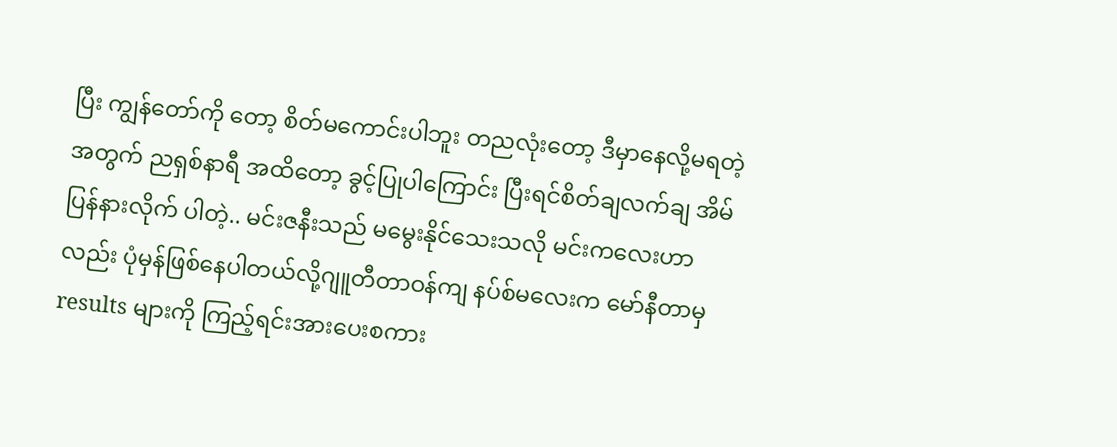ပြီး ကျွန်တော်ကို တော့ စိတ်မကောင်းပါဘူး တညလုံးတော့ ဒီမှာနေလို့မရတဲ့အတွက် ညရှစ်နာရီ အထိတော့ ခွင့်ပြုပါကြောင်း ပြီးရင်စိတ်ချလက်ချ အိမ်ပြန်နားလိုက် ပါတဲ့.. မင်းဇနီးသည် မမွေးနိုင်သေးသလို မင်းကလေးဟာလည်း ပုံမှန်ဖြစ်နေပါတယ်လို့ဂျူတီတာဝန်ကျ နပ်စ်မလေးက မော်နီတာမှ results များကို ကြည့်ရင်းအားပေးစကား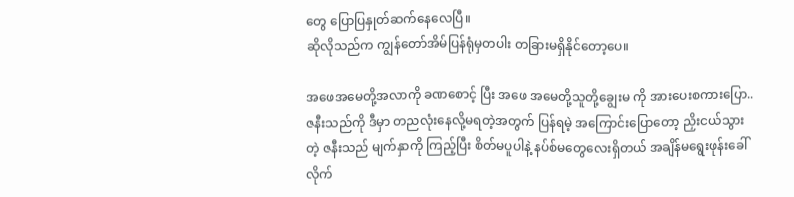တွေ ပြောပြနှုတ်ဆက်နေလေပြီ။
ဆိုလိုသည်က ကျွန်တော်အိမ်ပြန်ရုံမှတပါး တခြားမရှိနိုင်တော့ပေ။

အဖေအမေတို့အလာကို ခဏစောင့် ပြီး အဖေ အမေတို့သူတို့ချွေးမ ကို အားပေးစကားပြော.. ဇနီးသည်ကို ဒီမှာ တညလုံးနေလို့မရတဲ့အတွက် ပြန်ရမဲ့ အကြောင်းပြောတော့ ညှိးငယ်သွားတဲ့ ဇနီးသည် မျက်နှာကို ကြည့်ပြီး စိတ်မပူပါနဲ့ နပ်စ်မတွေလေးရှိတယ် အချိန်မရွေးဖုန်းခေါ်လိုက်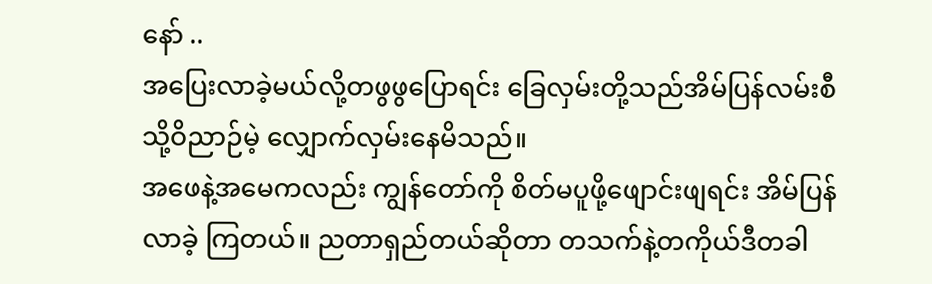နော် ..
အပြေးလာခဲ့မယ်လို့တဖွဖွပြောရင်း ခြေလှမ်းတို့သည်အိမ်ပြန်လမ်းစီသို့ဝိညာဉ်မဲ့ လျှောက်လှမ်းနေမိသည်။
အဖေနဲ့အမေကလည်း ကျွန်တော်ကို စိတ်မပူဖို့ဖျောင်းဖျရင်း အိမ်ပြန်လာခဲ့ ကြတယ်။ ညတာရှည်တယ်ဆိုတာ တသက်နဲ့တကိုယ်ဒီတခါ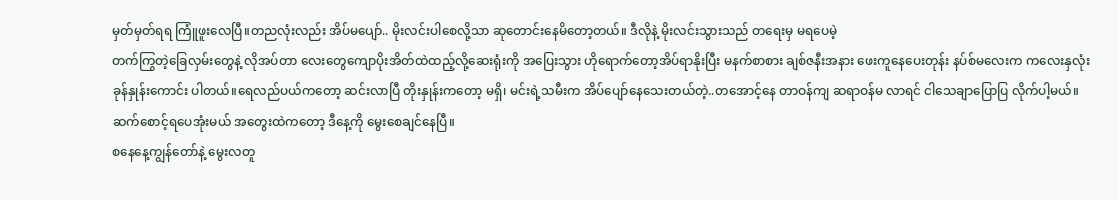မှတ်မှတ်ရရ ကြူံဖူးလေပြီ။တညလုံးလည်း အိပ်မပျော်.. မိုးလင်းပါစေလို့သာ ဆုတောင်းနေမိတော့တယ်။ ဒီလိုနဲ့ မိုးလင်းသွားသည် တရေးမှ မရပေမဲ့
တက်ကြွတဲ့ခြေလှမ်းတွေနဲ့ လိုအပ်တာ လေးတွေကျောပိုးအိတ်ထဲထည့်လို့ဆေးရုံးကို အပြေးသွား ဟိုရောက်တော့အိပ်ရာနိုးပြီး မနက်စာစား ချစ်ဇနီးအနား ဖေးကူနေပေးတုန်း နပ်စ်မလေးက ကလေးနှလုံးခုန်နှုန်းကောင်း ပါတယ်။ရေလည်ပယ်ကတော့ ဆင်းလာပြီ တိုးနှုန်းကတော့ မရှိ၊ မင်းရဲ့သမီးက အိပ်ပျော်နေသေးတယ်တဲ့..တအောင့်နေ တာဝန်ကျ ဆရာဝန်မ လာရင် ငါသေချာပြောပြ လိုက်ပါ့မယ်။ ဆက်စောင့်ရပေအုံးမယ် အတွေးထဲကတော့ ဒီနေ့ကို မွေးစေချင်နေပြီ။
စနေနေ့ကျွန်တော်နဲ့ မွေးလတူ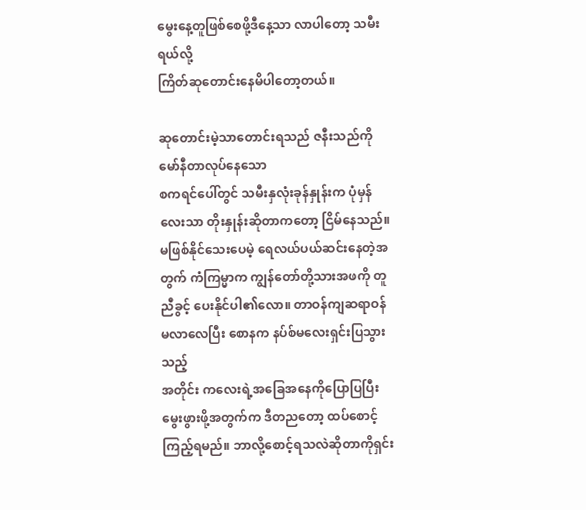မွေးနေ့တူဖြစ်စေဖို့ဒီနေ့သာ လာပါတော့ သမီးရယ်လို့
ကြိတ်ဆုတောင်းနေမိပါတော့တယ်။

ဆုတောင်းမဲ့သာတောင်းရသည် ဇနီးသည်ကို မော်နီတာလုပ်နေသော
စကရင်ပေါ်တွင် သမီးနှလုံးခုန်နှုန်းက ပုံမှန်လေးသာ တိုးနှုန်းဆိုတာကတော့ ငြိမ်နေသည်။ မဖြစ်နိုင်သေးပေမဲ့ ရေလယ်ပယ်ဆင်းနေတဲ့အတွက် ကံကြမ္မာက ကျွန်တော်တို့သားအဖကို တူညီခွင့် ပေးနိုင်ပါ၏လော။ တာဝန်ကျဆရာဝန်မလာလေပြီး စောနက နပ်စ်မလေးရှင်းပြသွားသည့်
အတိုင်း ကလေးရဲ့အခြေအနေကိုပြောပြပြီး မွေးဖွားဖို့အတွက်က ဒီတညတော့ ထပ်စောင့်ကြည့်ရမည်။ ဘာလို့စောင့်ရသလဲဆိုတာကိုရှင်း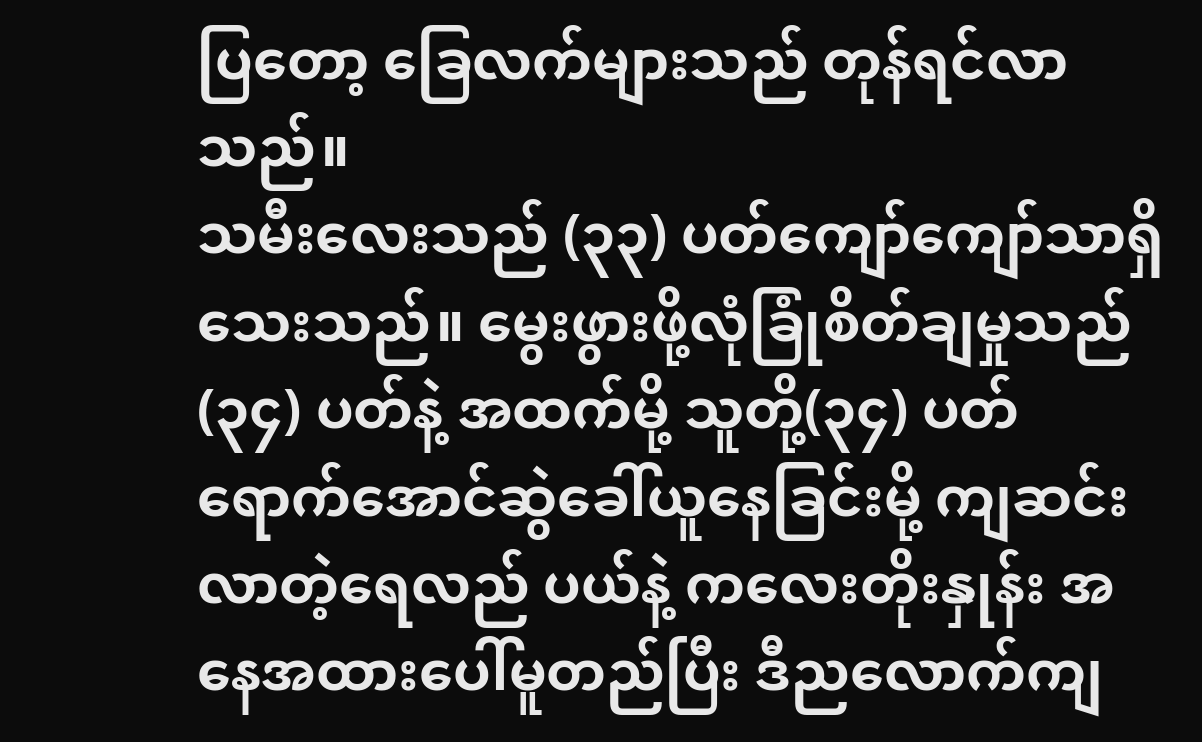ပြတော့ ခြေလက်များသည် တုန်ရင်လာသည်။
သမီးလေးသည် (၃၃) ပတ်ကျော်ကျော်သာရှိသေးသည်။ မွေးဖွားဖို့လုံခြုံစိတ်ချမှုသည်
(၃၄) ပတ်နဲ့ အထက်မို့ သူတို့(၃၄) ပတ်ရောက်အောင်ဆွဲခေါ်ယူနေခြင်းမို့ ကျဆင်းလာတဲ့ရေလည် ပယ်နဲ့ ကလေးတိုးနှုန်း အနေအထားပေါ်မူတည်ပြီး ဒီညလောက်ကျ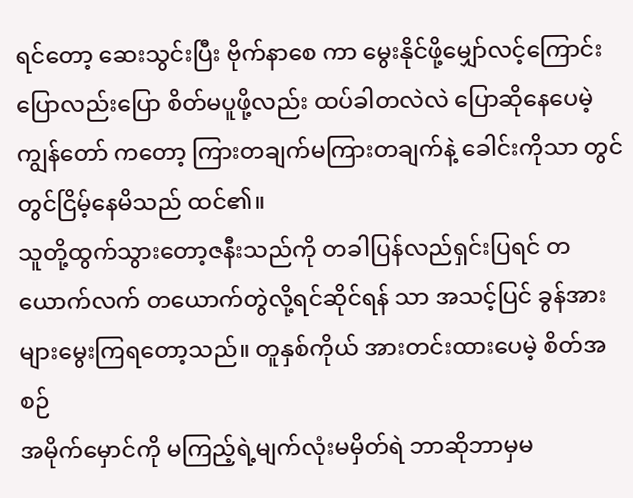ရင်တော့ ဆေးသွင်းပြီး ဗိုက်နာစေ ကာ မွေးနိုင်ဖို့မျှော်လင့်ကြောင်း ပြောလည်းပြော စိတ်မပူဖို့လည်း ထပ်ခါတလဲလဲ ပြောဆိုနေပေမဲ့ ကျွန်တော် ကတော့ ကြားတချက်မကြားတချက်နဲ့ ခေါင်းကိုသာ တွင်တွင်ငြိမ့်နေမိသည် ထင်၏။
သူတို့ထွက်သွားတော့ဇနီးသည်ကို တခါပြန်လည်ရှင်းပြရင် တယောက်လက် တယောက်တွဲလို့ရင်ဆိုင်ရန် သာ အသင့်ပြင် ခွန်အားများမွေးကြရတော့သည်။ တူနှစ်ကိုယ် အားတင်းထားပေမဲ့ စိတ်အစဉ်
အမိုက်မှောင်ကို မကြည့်ရဲ့မျက်လုံးမမှိတ်ရဲ ဘာဆိုဘာမှမ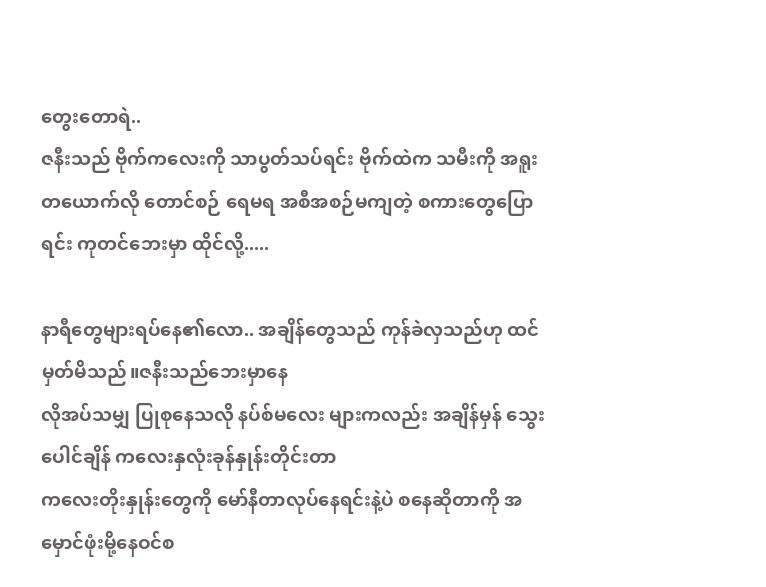တွေးတောရဲ..
ဇနီးသည် ဗိုက်ကလေးကို သာပွတ်သပ်ရင်း ဗိုက်ထဲက သမီးကို အရူးတယောက်လို တောင်စဉ် ရေမရ အစီအစဉ်မကျတဲ့ စကားတွေပြောရင်း ကုတင်ဘေးမှာ ထိုင်လို့.....

နာရီတွေများရပ်နေ၏လော.. အချိန်တွေသည် ကုန်ခဲလှသည်ဟု ထင်မှတ်မိသည်။ဇနီးသည်ဘေးမှာနေ
လိုအပ်သမျှ ပြုစုနေသလို နပ်စ်မလေး များကလည်း အချိန်မှန် သွေးပေါင်ချိန် ကလေးနှလုံးခုန်နှုန်းတိုင်းတာ
ကလေးတိုးနှုန်းတွေကို မော်နီတာလုပ်နေရင်းနဲ့ပဲ စနေဆိုတာကို အမှောင်ဖုံးမို့နေဝင်စ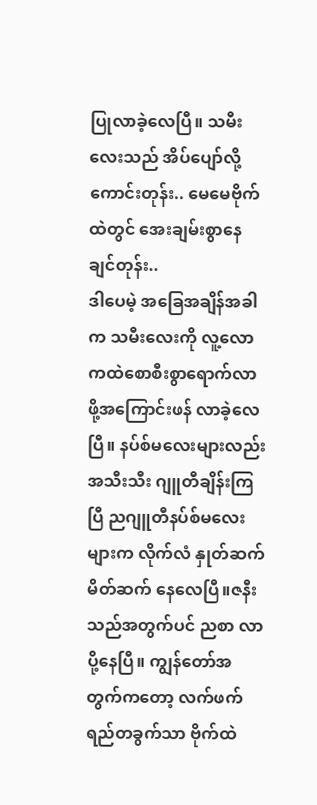ပြုလာခဲ့လေပြီ။ သမီးလေးသည် အိပ်ပျော်လို့ကောင်းတုန်း.. မေမေဗိုက်ထဲတွင် အေးချမ်းစွာနေချင်တုန်း..
ဒါပေမဲ့ အခြေအချိန်အခါက သမီးလေးကို လူ့လောကထဲစောစီးစွာရောက်လာ ဖို့အကြောင်းဖန် လာခဲ့လေပြီ။ နပ်စ်မလေးများလည်း အသီးသီး ဂျူတီချိန်းကြပြီ ညဂျူတီနပ်စ်မလေး များက လိုက်လံ နှုတ်ဆက်မိတ်ဆက် နေလေပြီ။ဇနီးသည်အတွက်ပင် ညစာ လာပို့နေပြီ။ ကျွန်တော်အတွက်ကတော့ လက်ဖက်ရည်တခွက်သာ ဗိုက်ထဲ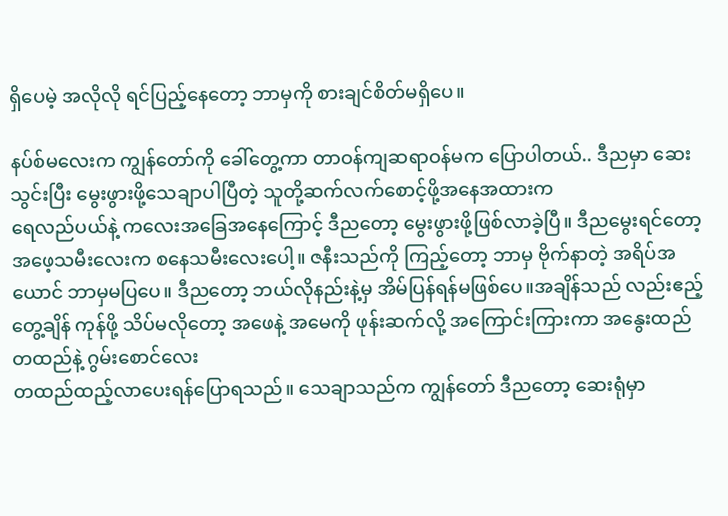ရှိပေမဲ့ အလိုလို ရင်ပြည့်နေတော့ ဘာမှကို စားချင်စိတ်မရှိပေ။

နပ်စ်မလေးက ကျွန်တော်ကို ခေါ်တွေ့ကာ တာဝန်ကျဆရာဝန်မက ပြောပါတယ်.. ဒီညမှာ ဆေးသွင်းပြီး မွေးဖွားဖို့သေချာပါပြီတဲ့ သူတို့ဆက်လက်စောင့်ဖို့အနေအထားက
ရေလည်ပယ်နဲ့ ကလေးအခြေအနေကြောင့် ဒီညတော့ မွေးဖွားဖို့ဖြစ်လာခဲ့ပြီ။ ဒီညမွေးရင်တော့
အဖေ့သမီးလေးက စနေသမီးလေးပေါ့။ ဇနီးသည်ကို ကြည့်တော့ ဘာမှ ဗိုက်နာတဲ့ အရိပ်အယောင် ဘာမှမပြပေ။ ဒီညတော့ ဘယ်လိုနည်းနဲ့မှ အိမ်ပြန်ရန်မဖြစ်ပေ။အချိန်သည် လည်းဧည့်တွေ့ချိန် ကုန်ဖို့ သိပ်မလိုတော့ အဖေနဲ့ အမေကို ဖုန်းဆက်လို့ အကြောင်းကြားကာ အနွေးထည်တထည်နဲ့ ဂွမ်းစောင်လေး
တထည်ထည့်လာပေးရန်ပြောရသည်။ သေချာသည်က ကျွန်တော် ဒီညတော့ ဆေးရုံမှာ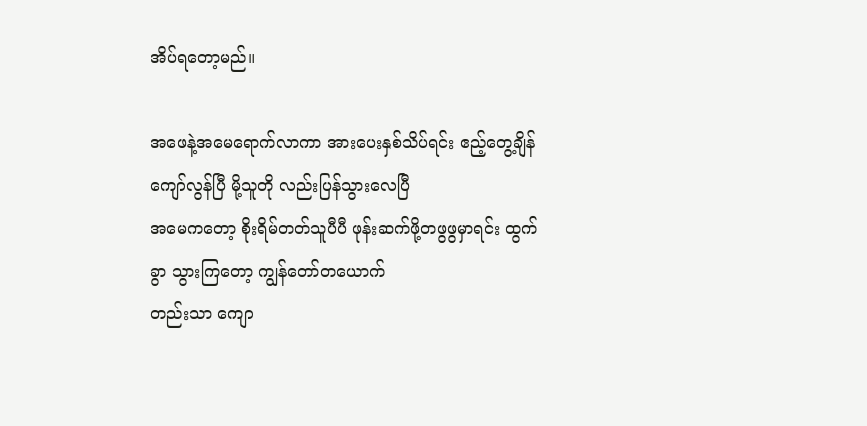အိပ်ရတော့မည်။

အဖေနဲ့အမေရောက်လာကာ အားပေးနှစ်သိပ်ရင်း ဧည့်တွေ့ချိန်ကျော်လွန်ပြီ မို့သူတို လည်းပြန်သွားလေပြီ
အမေကတော့ စိုးရိမ်တတ်သူပီပီ ဖုန်းဆက်ဖို့တဖွဖွမှာရင်း ထွက်ခွာ သွားကြတော့ ကျွန်တော်တယောက်
တည်းသာ ကျော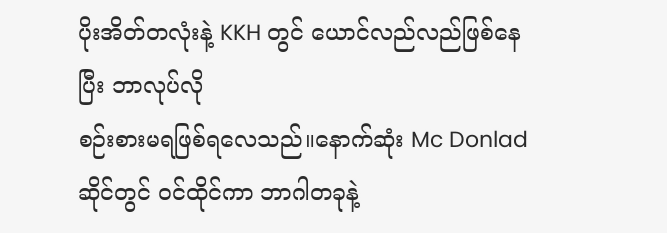ပိုးအိတ်တလုံးနဲ့ KKH တွင် ယောင်လည်လည်ဖြစ်နေပြီး ဘာလုပ်လို
စဉ်းစားမရဖြစ်ရလေသည်။နောက်ဆုံး Mc Donlad ဆိုင်တွင် ဝင်ထိုင်ကာ ဘာဂါတခုနဲ့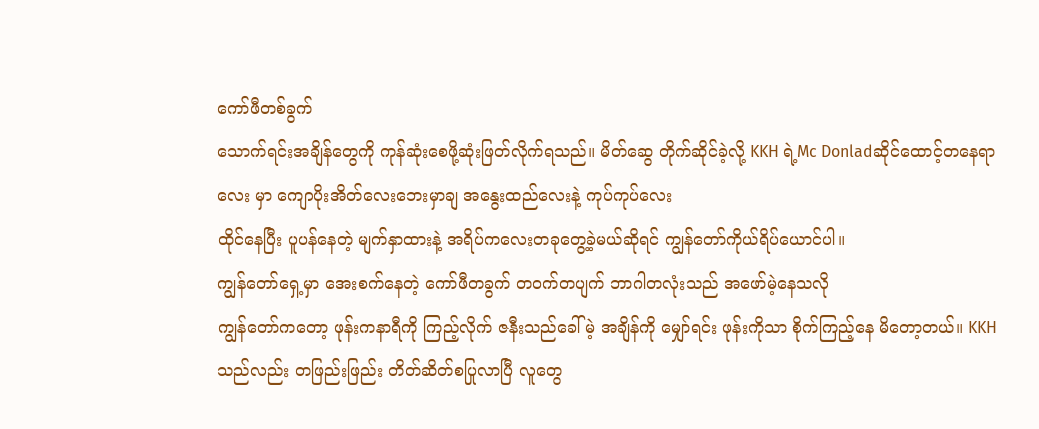ကော်ဖီတစ်ခွက်
သောက်ရင်းအချိန်တွေကို ကုန်ဆုံးစေဖို့ဆုံးဖြတ်လိုက်ရသည်။ မိတ်ဆွေ တိုက်ဆိုင်ခဲ့လို့ KKH ရဲ့Mc Donladဆိုင်ထောင့်တနေရာလေး မှာ ကျောပိုးအိတ်လေးဘေးမှာချ အနွေးထည်လေးနဲ့ ကုပ်ကုပ်လေး
ထိုင်နေပြီး ပူပန်နေတဲ့ မျက်နှာထားနဲ့ အရိပ်ကလေးတခုတွေ့ခဲ့မယ်ဆိုရင် ကျွန်တော်ကိုယ်ရိပ်ယောင်ပါ။
ကျွန်တော်ရှေ့မှာ အေးစက်နေတဲ့ ကော်ဖီတခွက် တဝက်တပျက် ဘာဂါတလုံးသည် အဖော်မဲ့နေသလို
ကျွန်တော်ကတော့ ဖုန်းကနာရီကို ကြည့်လိုက် ဇနီးသည်ခေါ်မဲ့ အချိန်ကို မျှော်ရင်း ဖုန်းကိုသာ စိုက်ကြည့်နေ မိတော့တယ်။ KKH သည်လည်း တဖြည်းဖြည်း တိတ်ဆိတ်စပြုလာပြီ လူတွေ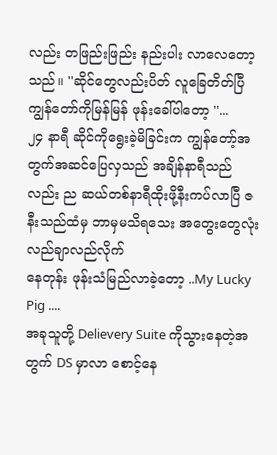လည်း တဖြည်းဖြည်း နည်းပါး လာလေတော့သည်။ ''ဆိုင်တွေလည်းပိတ် လူခြေတိတ်ပြီ ကျွန်တော်ကိုမြန်မြန် ဖုန်းခေါ်ပါတော့ ''...
၂၄ နာရီ ဆိုင်ကိုရွေးခဲ့မိခြင်းက ကျွန်တော့်အတွက်အဆင်ပြေလှသည် အချိန်နာရီသည်လည်း ည ဆယ်တစ်နာရီထိုးဖို့နီးကပ်လာပြီ ဇနီးသည်ထံမှ ဘာမှမသိရသေး အတွေးတွေလုံးလည်ချာလည်လိုက်
နေတုန်း ဖုန်းသံမြည်လာခဲ့တော့ ..My Lucky Pig ....
အခုသူတို့ Delievery Suite ကိုသွားနေတဲ့အတွက် DS မှာလာ စောင့်နေ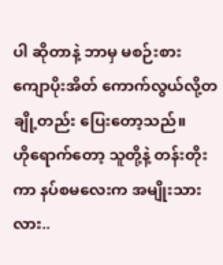ပါ ဆိုတာနဲ့ ဘာမှ မစဉ်းစား
ကျောပိုးအိတ် ကောက်လွယ်လို့တချို့တည်း ပြေးတော့သည်။
ဟိုရောက်တော့ သူတို့နဲ့ တန်းတိုးကာ နပ်စမလေးက အမျိုးသားလား..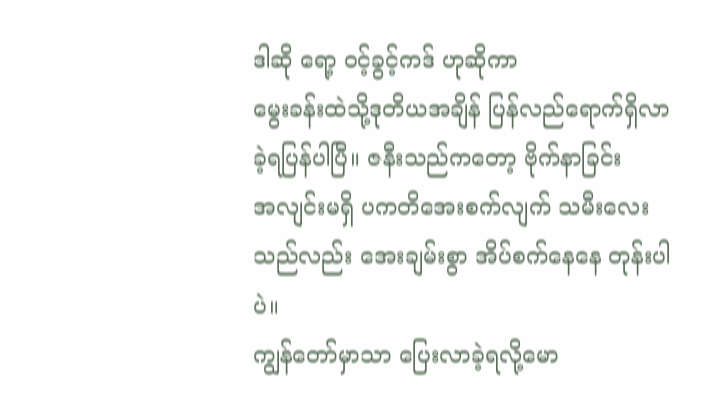ဒါဆို ရော့ ဝင့်ခွင့်ကဒ် ဟုဆိုကာ
မွေးခန်းထဲသို့ဒုတိယအချိန် ပြန်လည်ရောက်ရှိလာခဲ့ရပြန်ပါပြီ။ ဇနီးသည်ကတော့ ဗိုက်နာခြင်း
အလျင်းမရှိ ပကတိအေးစက်လျက် သမီးလေးသည်လည်း အေးချမ်းစွာ အိပ်စက်နေနေ တုန်းပါပဲ။
ကျွန်တော်မှာသာ ပြေးလာခဲ့ရလို့မော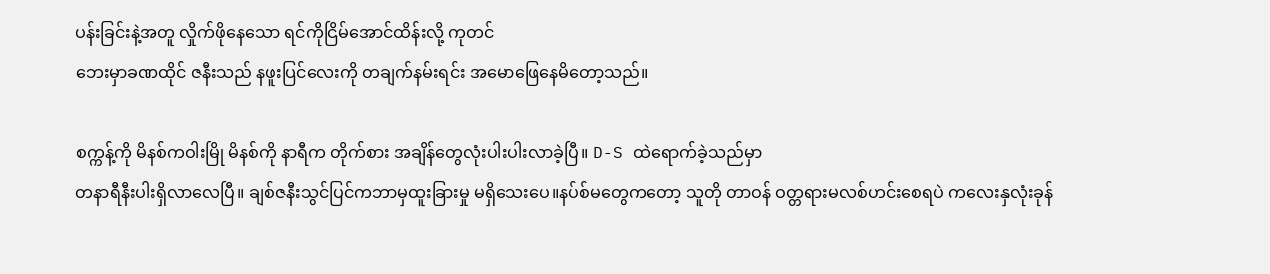ပန်းခြင်းနဲ့အတူ လှိုက်ဖိုနေသော ရင်ကိုငြိမ်အောင်ထိန်းလို့ ကုတင်
ဘေးမှာခဏထိုင် ဇနီးသည် နဖူးပြင်လေးကို တချက်နမ်းရင်း အမောဖြေနေမိတော့သည်။

စက္ကန့်ကို မိနစ်ကဝါးမြို မိနစ်ကို နာရီက တိုက်စား အချိန်တွေလုံးပါးပါးလာခဲ့ပြီ။ D-S ထဲရောက်ခဲ့သည်မှာ
တနာရီနီးပါးရှိလာလေပြီ။ ချစ်ဇနီးသွင်ပြင်ကဘာမှထူးခြားမှု မရှိသေးပေ။နပ်စ်မတွေကတော့ သူတို တာဝန် ဝတ္တရားမလစ်ဟင်းစေရပဲ ကလေးနှလုံးခုန်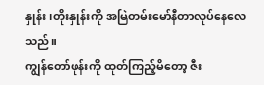နှုန်း၊တိုးနှုန်းကို အမြဲတမ်းမော်နီတာလုပ်နေလေသည်။
ကျွန်တော်ဖုန်းကို ထုတ်ကြည့်မိတော့ ဇီး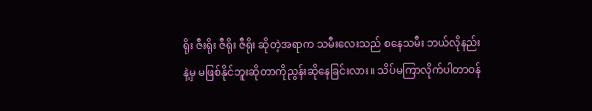ရိုး ဇီးရိုး ဇီရိုး ဇီရိုး ဆိုတဲ့အရာက သမီးလေးသည် စနေသမီး ဘယ်လိုနည်းနဲ့မှ မဖြစ်နိုင်ဘူးဆိုတာကိုညွန်းဆိုနေခြင်းလား။ သိပ်မကြာလိုက်ပါတာဝန်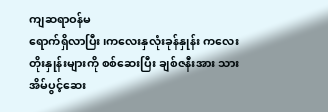ကျဆရာဝန်မ
ရောက်ရှိလာပြီး၊ကလေးနှလုံးခုန်နှုန်း ကလေးတိုးနှုန်းများကို စစ်ဆေးပြီး ချစ်ဇနီးအား သားအိမ်ပွင့်ဆေး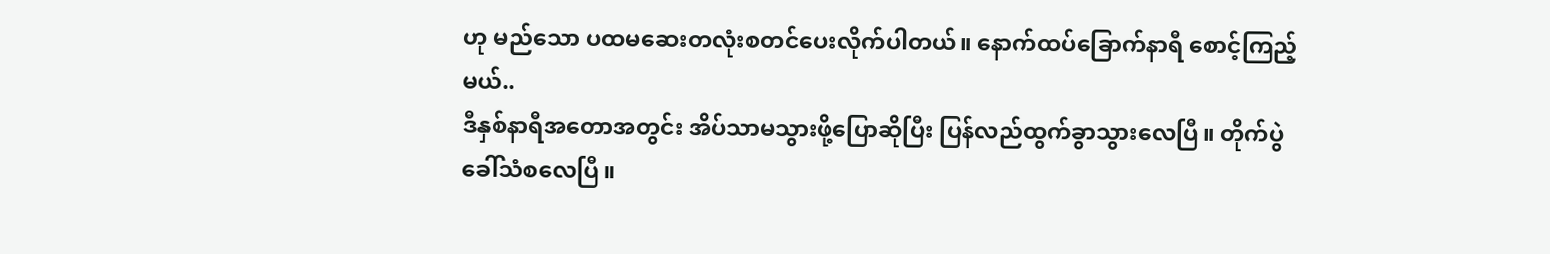ဟု မည်သော ပထမဆေးတလုံးစတင်ပေးလိုက်ပါတယ်။ နောက်ထပ်ခြောက်နာရီ စောင့်ကြည့်မယ်..
ဒီနှစ်နာရီအတောအတွင်း အိပ်သာမသွားဖို့ပြောဆိုပြီး ပြန်လည်ထွက်ခွာသွားလေပြီ။ တိုက်ပွဲခေါ်သံစလေပြီ။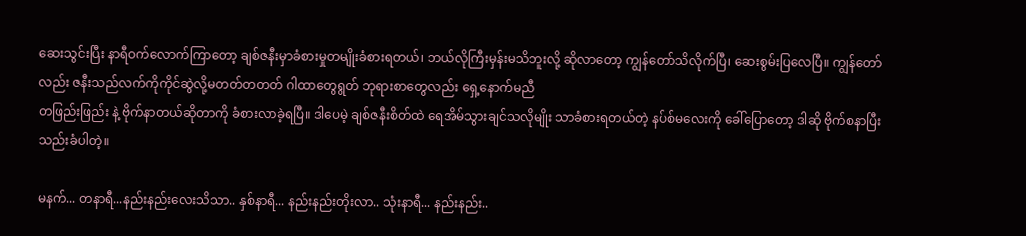ဆေးသွင်းပြီး နာရီဝက်လောက်ကြာတော့ ချစ်ဇနီးမှာခံစားမှုတမျိုးခံစားရတယ်၊ ဘယ်လိုကြီးမှန်းမသိဘူးလို့ ဆိုလာတော့ ကျွန်တော်သိလိုက်ပြီ၊ ဆေးစွမ်းပြလေပြီ။ ကျွန်တော်လည်း ဇနီးသည်လက်ကိုကိုင်ဆွဲလို့မတတ်တတတ် ဂါထာတွေရွတ် ဘုရားစာတွေလည်း ရှေ့နောက်မညီ
တဖြည်းဖြည်း နဲ့ ဗိုက်နာတယ်ဆိုတာကို ခံစားလာခဲ့ရပြီ။ ဒါပေမဲ့ ချစ်ဇနီးစိတ်ထဲ ရေအိမ်သွားချင်သလိုမျိုး သာခံစားရတယ်တဲ့ နပ်စ်မလေးကို ခေါ်ပြောတော့ ဒါဆို ဗိုက်စနာပြီး သည်းခံပါတဲ့။

မနက်... တနာရီ...နည်းနည်းလေးသိသာ.. နှစ်နာရီ... နည်းနည်းတိုးလာ.. သုံးနာရီ... နည်းနည်း..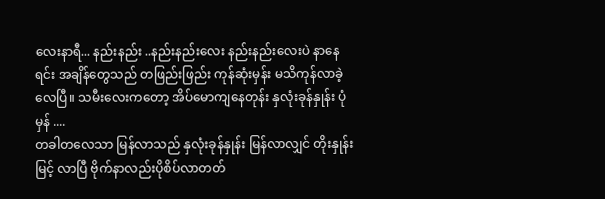လေးနာရီ... နည်းနည်း ..နည်းနည်းလေး နည်းနည်းလေးပဲ နာနေရင်း အချိန်တွေသည် တဖြည်းဖြည်း ကုန်ဆုံးမှန်း မသိကုန်လာခဲ့လေပြီ။ သမီးလေးကတော့ အိပ်မောကျနေတုန်း နှလုံးခုန်နှုန်း ပုံမှန် ....
တခါတလေသာ မြန်လာသည် နှလုံးခုန်နှုန်း မြန်လာလျှင် တိုးနှုန်းမြင့် လာပြီ ဗိုက်နာလည်းပိုစိပ်လာတတ်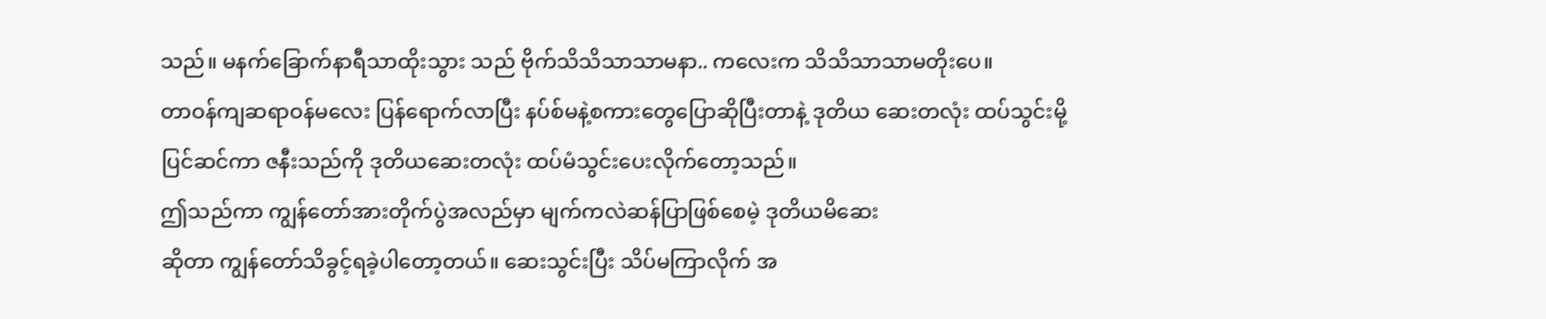သည်။ မနက်ခြောက်နာရီသာထိုးသွား သည် ဗိုက်သိသိသာသာမနာ.. ကလေးက သိသိသာသာမတိုးပေ။
တာဝန်ကျဆရာဝန်မလေး ပြန်ရောက်လာပြီး နပ်စ်မနဲ့စကားတွေပြောဆိုပြီးတာနဲ့ ဒုတိယ ဆေးတလုံး ထပ်သွင်းမို့ ပြင်ဆင်ကာ ဇနီးသည်ကို ဒုတိယဆေးတလုံး ထပ်မံသွင်းပေးလိုက်တော့သည်။
ဤသည်ကာ ကျွန်တော်အားတိုက်ပွဲအလည်မှာ မျက်ကလဲဆန်ပြာဖြစ်စေမဲ့ ဒုတိယမိဆေး
ဆိုတာ ကျွန်တော်သိခွင့်ရခဲ့ပါတော့တယ်။ ဆေးသွင်းပြီး သိပ်မကြာလိုက် အ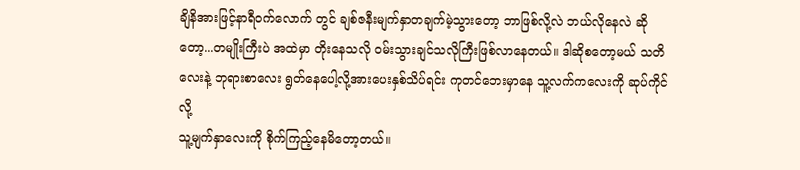ချိနိအားဖြင့်နာရီဝက်လောက် တွင် ချစ်ဇနီးမျက်နှာတချက်မဲ့သွားတော့ ဘာဖြစ်လို့လဲ ဘယ်လိုနေလဲ ဆိုတော့...တမျိုးကြီးပဲ အထဲမှာ တိုးနေသလို ဝမ်းသွားချင်သလိုကြီးဖြစ်လာနေတယ်။ ဒါဆိုစတော့မယ် သတိလေးနဲ့ ဘုရားစာလေး ရွတ်နေပေါ့လို့အားပေးနှစ်သိပ်ရင်း ကုတင်ဘေးမှာနေ သူ့လက်ကလေးကို ဆုပ်ကိုင်လို့
သူ့မျက်နှာလေးကို စိုက်ကြည့်နေမိတော့တယ်။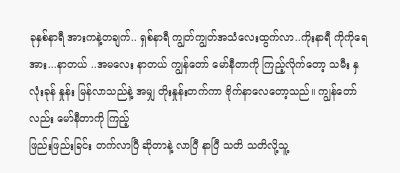ခုနှစ်နာရီ အားကနဲ့တချက်.. ရှစ်နာရီ ကျွတ်ကျွတ်အသံလေးထွက်လာ..ကိုးနာရီ ကိုကိုရေ အား...နာတယ် ..အမလေး နာတယ် ကျွန်တော် မော်နီတာကို ကြည့်လိုက်တော့ သမီး နှလုံးခုန် နှုန်း မြန်လာသည်နဲ့ အမျှ တိုးနှုန်းတက်ကာ ဗိုက်နာလေတော့သည်။ ကျွန်တော်လည်း မော်နီတာကို ကြည့်
ဖြည်းဖြည်းခြင်း တက်လာပြီ ဆိုတာနဲ့ လာပြီ နာပြီ သတိ သတိလို့သူ့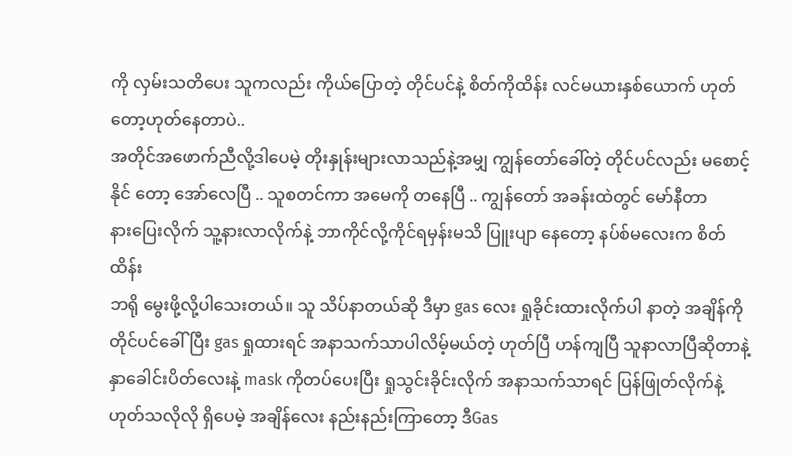ကို လှမ်းသတိပေး သူကလည်း ကိုယ်ပြောတဲ့ တိုင်ပင်နဲ့ စိတ်ကိုထိန်း လင်မယားနှစ်ယောက် ဟုတ်တော့ဟုတ်နေတာပဲ..
အတိုင်အဖောက်ညီလို့ဒါပေမဲ့ တိုးနှုန်းများလာသည်နဲ့အမျှ ကျွန်တော်ခေါ်တဲ့ တိုင်ပင်လည်း မစောင့်နိုင် တော့ အော်လေပြီ .. သူစတင်ကာ အမေကို တနေပြီ .. ကျွန်တော် အခန်းထဲတွင် မော်နီတာ
နားပြေးလိုက် သူ့နားလာလိုက်နဲ့ ဘာကိုင်လို့ကိုင်ရမှန်းမသိ ပြူးပျာ နေတော့ နပ်စ်မလေးက စိတ်ထိန်း
ဘရို မွေးဖို့လို့ပါသေးတယ်။ သူ သိပ်နာတယ်ဆို ဒီမှာ gas လေး ရှုခိုင်းထားလိုက်ပါ နာတဲ့ အချိန်ကို
တိုင်ပင်ခေါ်ပြီး gas ရှုထားရင် အနာသက်သာပါလိမ့်မယ်တဲ့ ဟုတ်ပြီ ဟန်ကျပြီ သူနာလာပြီဆိုတာနဲ့ နှာခေါင်းပိတ်လေးနဲ့ mask ကိုတပ်ပေးပြီး ရှုသွင်းခိုင်းလိုက် အနာသက်သာရင် ပြန်ဖြုတ်လိုက်နဲ့
ဟုတ်သလိုလို ရှိပေမဲ့ အချိန်လေး နည်းနည်းကြာတော့ ဒီGas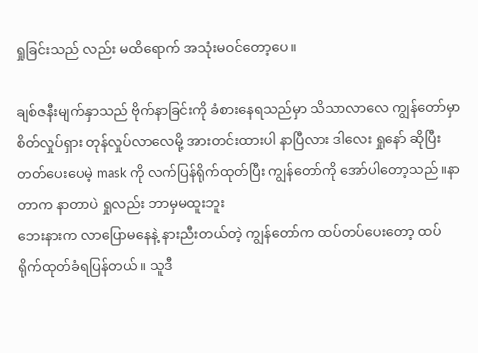ရှုခြင်းသည် လည်း မထိရောက် အသုံးမဝင်တော့ပေ။

ချစ်ဇနီးမျက်နှာသည် ဗိုက်နာခြင်းကို ခံစားနေရသည်မှာ သိသာလာလေ ကျွန်တော်မှာ စိတ်လှုပ်ရှား တုန်လှုပ်လာလေမို့ အားတင်းထားပါ နာပြီလား ဒါလေး ရှုနော် ဆိုပြီး တတ်ပေးပေမဲ့ mask ကို လက်ပြန်ရိုက်ထုတ်ပြီး ကျွန်တော်ကို အော်ပါတော့သည်။နာတာက နာတာပဲ ရှုလည်း ဘာမှမထူးဘူး
ဘေးနားက လာပြောမနေနဲ့ နားညီးတယ်တဲ့ ကျွန်တော်က ထပ်တပ်ပေးတော့ ထပ်ရိုက်ထုတ်ခံရပြန်တယ်။ သူဒီ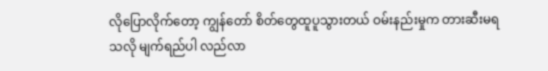လိုပြောလိုက်တော့ ကျွန်တော် စိတ်တွေထူပူသွားတယ် ဝမ်းနည်းမှုက တားဆီးမရသလို မျက်ရည်ပါ လည်လာ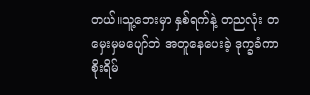တယ်။သူ့ဘေးမှာ နှစ်ရက်နဲ့ တညလုံး တမှေးမှမပျော်ဘဲ အတူနေပေးခဲ့ ဒုက္ခခံကာစိုးရိမ်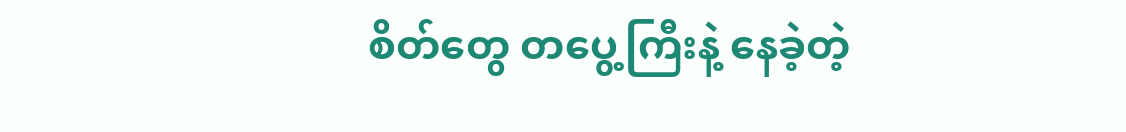စိတ်တွေ တပွေ့ကြီးနဲ့ နေခဲ့တဲ့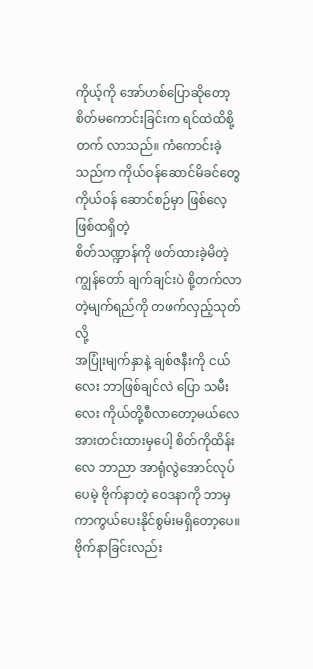ကိုယ့်ကို အော်ဟစ်ပြောဆိုတော့ စိတ်မကောင်းခြင်းက ရင်ထဲထိစို့တက် လာသည်။ ကံကောင်းခဲ့သည်က ကိုယ်ဝန်ဆောင်မိခင်တွေ ကိုယ်ဝန် ဆောင်စဉ်မှာ ဖြစ်လေ့ ဖြစ်ထရှိတဲ့
စိတ်သဏ္ဍာန်ကို ဖတ်ထားခဲ့မိတဲ့ ကျွန်တော် ချက်ချင်းပဲ စို့တက်လာ တဲ့မျက်ရည်ကို တဖက်လှည့်သုတ်လို့
အပြုံးမျက်နှာနဲ့ ချစ်ဇနီးကို ငယ်လေး ဘာဖြစ်ချင်လဲ ပြော သမီးလေး ကိုယ်တို့စီလာတော့မယ်လေ
အားတင်းထားမှပေါ့ စိတ်ကိုထိန်းလေ ဘာညာ အာရုံလွဲအောင်လုပ်ပေမဲ့ ဗိုက်နာတဲ့ ဝေဒနာကို ဘာမှ ကာကွယ်ပေးနိုင်စွမ်းမရှိတော့ပေ။ဗိုက်နာခြင်းလည်း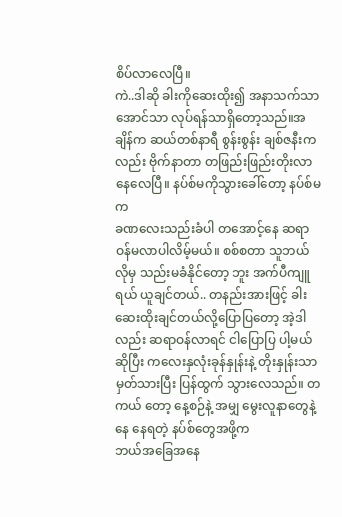စိပ်လာလေပြီ။
ကဲ..ဒါဆို ခါးကိုဆေးထိုး၍ အနာသက်သာအောင်သာ လုပ်ရန်သာရှိတော့သည်။အချိန်က ဆယ်တစ်နာရီ စွန်းစွန်း ချစ်ဇနီးကလည်း ဗိုက်နာတာ တဖြည်းဖြည်းတိုးလာနေလေပြီ။ နပ်စ်မကိုသွားခေါ်တော့ နပ်စ်မက
ခဏလေးသည်းခံပါ တအောင့်နေ ဆရာဝန်မလာပါလိမ့်မယ်။ စစ်စတာ သူဘယ်လိုမှ သည်းမခံနိုင်တော့ ဘူး အက်ပီကျူရယ် ယူချင်တယ်.. တနည်းအားဖြင့် ခါးဆေးထိုးချင်တယ်လို့ပြောပြတော့ အဲ့ဒါလည်း ဆရာဝန်လာရင် ငါပြောပြ ပါ့မယ် ဆိုပြီး ကလေးနှလုံးခုန်နှုန်းနဲ့ တိုးနှုန်းသာ မှတ်သားပြီး ပြန်ထွက် သွားလေသည်။ တကယ် တော့ နေ့စဉ်နဲ့ အမျှ မွေးလူနာတွေနဲ့ နေ နေရတဲ့ နပ်စ်တွေအဖို့က
ဘယ်အခြေအနေ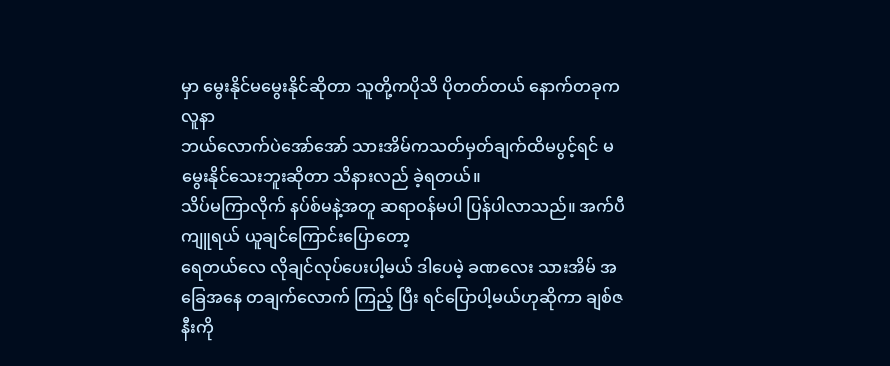မှာ မွေးနိုင်မမွေးနိုင်ဆိုတာ သူတို့ကပိုသိ ပိုတတ်တယ် နောက်တခုက လူနာ
ဘယ်လောက်ပဲအော်အော် သားအိမ်ကသတ်မှတ်ချက်ထိမပွင့်ရင် မမွေးနိုင်သေးဘူးဆိုတာ သိနားလည် ခဲ့ရတယ်။
သိပ်မကြာလိုက် နပ်စ်မနဲ့အတူ ဆရာဝန်မပါ ပြန်ပါလာသည်။ အက်ပီကျူရယ် ယူချင်ကြောင်းပြောတော့
ရေတယ်လေ လိုချင်လုပ်ပေးပါ့မယ် ဒါပေမဲ့ ခဏလေး သားအိမ် အခြေအနေ တချက်လောက် ကြည့် ပြီး ရင်ပြောပါ့မယ်ဟုဆိုကာ ချစ်ဇနီးကို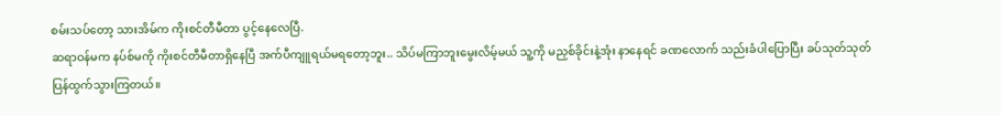စမ်းသပ်တော့ သားအိမ်က ကိုးစင်တီမီတာ ပွင့်နေလေပြီ.
ဆရာဝန်မက နပ်စ်မကို ကိုးစင်တီမီတာရှိနေပြီ အက်ပီကျူရယ်မရတော့ဘူး.. သိပ်မကြာဘူးမွေးလိမ့်မယ် သူ့ကို မညှစ်ခိုင်းနဲ့အုံး နာနေရင် ခဏလောက် သည်းခံပါပြောပြီး ခပ်သုတ်သုတ်ပြန်ထွက်သွားကြတယ်။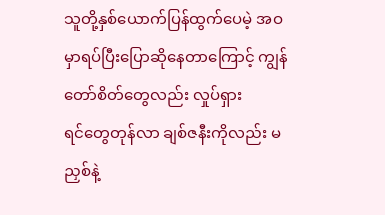သူတို့နှစ်ယောက်ပြန်ထွက်ပေမဲ့ အဝမှာရပ်ပြီးပြောဆိုနေတာကြောင့် ကျွန်တော်စိတ်တွေလည်း လှုပ်ရှား
ရင်တွေတုန်လာ ချစ်ဇနီးကိုလည်း မညှစ်နဲ့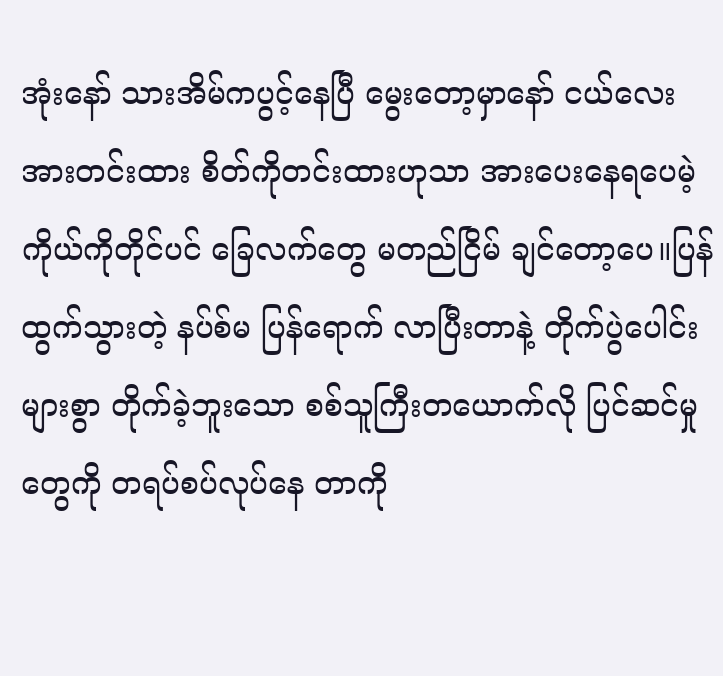အုံးနော် သားအိမ်ကပွင့်နေပြီ မွေးတော့မှာနော် ငယ်လေး
အားတင်းထား စိတ်ကိုတင်းထားဟုသာ အားပေးနေရပေမဲ့ ကိုယ်ကိုတိုင်ပင် ခြေလက်တွေ မတည်ငြိမ် ချင်တော့ပေ။ပြန်ထွက်သွားတဲ့ နပ်စ်မ ပြန်ရောက် လာပြီးတာနဲ့ တိုက်ပွဲပေါင်းများစွာ တိုက်ခဲ့ဘူးသော စစ်သူကြီးတယောက်လို ပြင်ဆင်မှုတွေကို တရပ်စပ်လုပ်နေ တာကို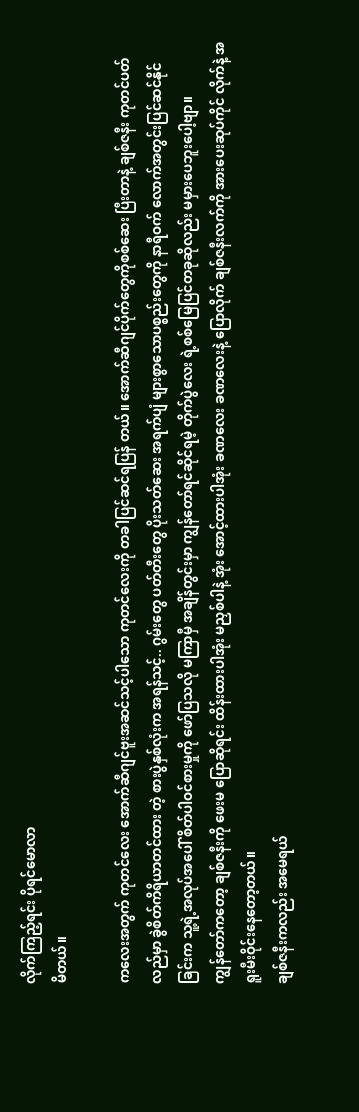လိုက်ကြည့်ရင်း ပိုရင်မောလာ
မိတယ်။

ကလေးအတွက် ကုတင်လေး အောက်ဆီဂျင်ဗူးအဆင်သင့်ပါသော ကုတင်လေးကို တခါပြင်ဆင်ရပြန် တယ်။ အောက်ဆီဂျင်ပိုက်တွေကိုစစ်ဆေး ပြီးတာနဲ့ ချစ်ဇနီး ကုတင်ပတ်လည်မှာ ခွဲစိတ်ကိရိယာတင်ထား တဲ့ စားပွဲနှစ်လုံးက အရန်သင့်.. ဂွမ်းတွေ ပတ်တီးတွေ ပိုးသတ်ဆေး အရက်ပျံ များစွာသောပစ္စည်းတွေကို နာရီဝက် လောက်အတွင်းပြင်ဆင်နိုင်ခြင်းက သူ့ရဲ့အလုပ်အပေါ် စိတ်ပါဝင်စားမှုကို ဖော်ပြသလို မကြာမှီ အချိန်တွင်းမှာ ကျွန်တော်ရင်ဆိုင်ရမဲ့ တိုက်ပွဲလေး ရဲ့စစ်မြေပြင်တခုဆိုလည်း မမှားပေဘူးပေါ့ဗျာ။
ကျွန်တော်ကတော့ ချစ်ဇနီးကို ဖေးမ ပြောဆိုရင်း ထိန်းထားပါအုံး မညှစ်ပါနဲ့ အုံး အောင့်ထားပါအုံး ခဏလေး ခဏလေးနဲ့ ပြောလိုက် ချစ်ဇနီးလက်ကို အားပေးဆုပ်ကိုင် လိုက်နဲ့ အရူးမီးဝိုင်းနေတော့တယ်။
ချစ်ဇနီးကလည်း အမေရယ်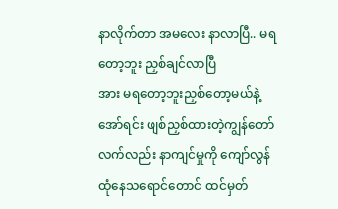နာလိုက်တာ အမလေး နာလာပြီ.. မရတော့ဘူး ညှစ်ချင်လာပြီ
အား မရတော့ဘူးညှစ်တော့မယ်နဲ့ အော်ရင်း ဖျစ်ညှစ်ထားတဲ့ကျွန်တော် လက်လည်း နာကျင်မှုကို ကျော်လွန်
ထုံနေသရောင်တောင် ထင်မှတ်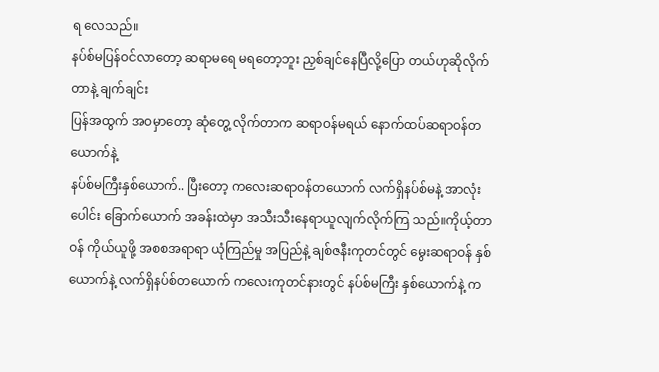ရ လေသည်။
နပ်စ်မပြန်ဝင်လာတော့ ဆရာမရေ မရတော့ဘူး ညှစ်ချင်နေပြီလို့ပြော တယ်ဟုဆိုလိုက်တာနဲ့ ချက်ချင်း
ပြန်အထွက် အဝမှာတော့ ဆုံတွေ့ လိုက်တာက ဆရာဝန်မရယ် နောက်ထပ်ဆရာဝန်တယောက်နဲ့
နပ်စ်မကြီးနှစ်ယောက်.. ပြီးတော့ ကလေးဆရာဝန်တယောက် လက်ရှိနပ်စ်မနဲ့ အာလုံးပေါင်း ခြောက်ယောက် အခန်းထဲမှာ အသီးသီးနေရာယူလျက်လိုက်ကြ သည်။ကိုယ့်တာဝန် ကိုယ်ယူဖို့ အစစအရာရာ ယုံကြည်မှု အပြည်နဲ့ ချစ်ဇနီးကုတင်တွင် မွေးဆရာဝန် နှစ်ယောက်နဲ့ လက်ရှိနပ်စ်တယောက် ကလေးကုတင်နားတွင် နပ်စ်မကြီး နှစ်ယောက်နဲ့ က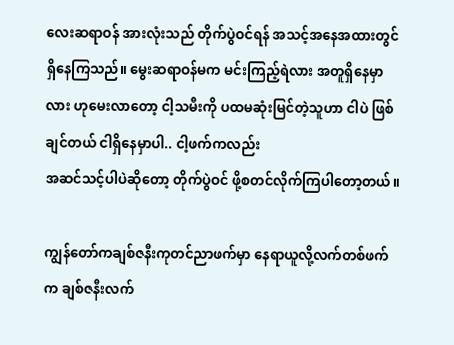လေးဆရာဝန် အားလုံးသည် တိုက်ပွဲဝင်ရန် အသင့်အနေအထားတွင် ရှိနေကြသည်။ မွေးဆရာဝန်မက မင်းကြည့်ရဲလား အတူရှိနေမှာ လား ဟုမေးလာတော့ ငါ့သမီးကို ပထမဆုံးမြင်တဲ့သူဟာ ငါပဲ ဖြစ်ချင်တယ် ငါရှိနေမှာပါ.. ငါ့ဖက်ကလည်း
အဆင်သင့်ပါပဲဆိုတော့ တိုက်ပွဲဝင် ဖို့စတင်လိုက်ကြပါတော့တယ်။

ကျွန်တော်ကချစ်ဇနီးကုတင်ညာဖက်မှာ နေရာယူလို့လက်တစ်ဖက်က ချစ်ဇနီးလက်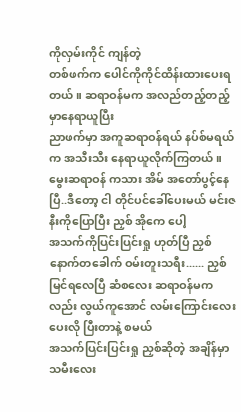ကိုလှမ်းကိုင် ကျန်တဲ့
တစ်ဖက်က ပေါင်ကိုကိုင်ထိန်းထားပေးရတယ်။ ဆရာဝန်မက အလည်တည့်တည့်မှာနေရာယူပြီး
ညာဖက်မှာ အကူဆရာဝန်ရယ် နပ်စ်မရယ်က အသီးသီး နေရာယူလိုက်ကြတယ်။ မွေးဆရာဝန် ကသား အိမ် အတော်ပွင့်နေပြီ..ဒီတော့ ငါ တိုင်ပင်ခေါ်ပေးမယ် မင်းဇနီးကိုပြောပြီး ညှစ် အိုကေ ပေါ့
အသက်ကိုပြင်းပြင်းရှု ဟုတ်ပြီ ညှစ် နောက်တခေါက် ဝမ်းတူးသရီး...... ညှစ် မြင်ရလေပြီ ဆံစလေး ဆရာဝန်မကလည်း လွယ်ကူအောင် လမ်းကြောင်းလေး ပေးလို ပြီးတာနဲ့ စမယ်
အသက်ပြင်းပြင်းရှု ညှစ်ဆိုတဲ့ အချိန်မှာ သမီးလေး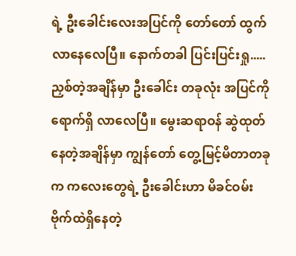ရဲ့ ဦးခေါင်းလေးအပြင်ကို တော်တော် ထွက်လာနေလေပြီ။ နောက်တခါ ပြင်းပြင်းရှု..... ညှစ်တဲ့အချိန်မှာ ဦးခေါင်း တခုလုံး အပြင်ကိုရောက်ရှိ လာလေပြီ။ မွေးဆရာဝန် ဆွဲထုတ်နေတဲ့အချိန်မှာ ကျွန်တော် တွေ့မြင့်မိတာတခုက ကလေးတွေရဲ့ ဦးခေါင်းဟာ မိခင်ဝမ်းဗိုက်ထဲရှိနေတဲ့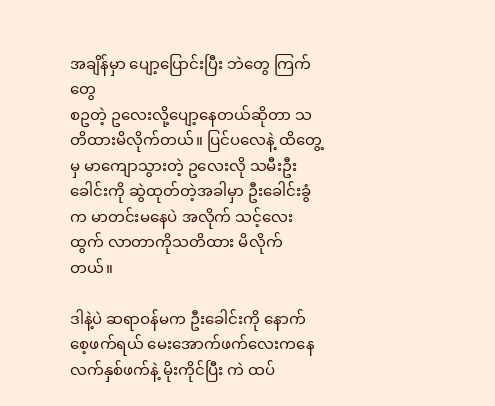အချိန်မှာ ပျော့ပြောင်းပြီး ဘဲတွေ ကြက်တွေ
စဥတဲ့ ဥလေးလို့ပျော့နေတယ်ဆိုတာ သတိထားမိလိုက်တယ်။ ပြင်ပလေနဲ့ ထိတွေ့မှ မာကျောသွားတဲ့ ဥလေးလို သမီးဦးခေါင်းကို ဆွဲထုတ်တဲ့အခါမှာ ဦးခေါင်းခွံက မာတင်းမနေပဲ အလိုက် သင့်လေးထွက် လာတာကိုသတိထား မိလိုက်တယ်။

ဒါနဲ့ပဲ ဆရာဝန်မက ဦးခေါင်းကို နောက်စေ့ဖက်ရယ် မေးအောက်ဖက်လေးကနေ လက်နှစ်ဖက်နဲ့ မိုးကိုင်ပြီး ကဲ ထပ်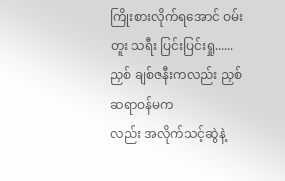ကြိုးစားလိုက်ရအောင် ဝမ်း တူး သရီး ပြင်းပြင်းရှု...... ညှစ် ချစ်ဇနီးကလည်း ညှစ် ဆရာဝန်မက
လည်း အလိုက်သင့်ဆွဲနဲ့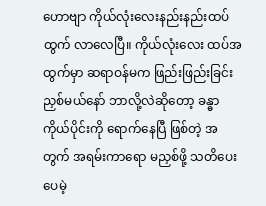ဟောဗျာ ကိုယ်လုံးလေးနည်းနည်းထပ်ထွက် လာလေပြီ။ ကိုယ်လုံးလေး ထပ်အထွက်မှာ ဆရာဝန်မက ဖြည်းဖြည်းခြင်း ညှစ်မယ်နော် ဘာလို့လဲဆိုတော့ ခန္ဓာကိုယ်ပိုင်းကို ရောက်နေပြီ ဖြစ်တဲ့ အတွက် အရမ်းကာရော မညှစ်ဖို့ သတိပေးပေမဲ့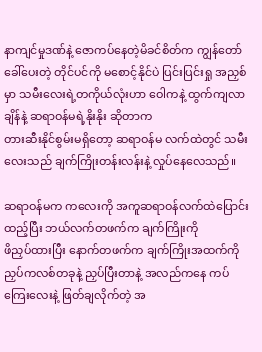နာကျင်မှုဒဏ်နဲ့ ဇောကပ်နေတဲ့မိခင်စိတ်က ကျွန်တော်ခေါ်ပေးတဲ့ တိုင်ပင်ကို မစောင့်နိုင်ပဲ ပြင်းပြင်းရှု အညှစ်မှာ သမီးလေးရဲ့တကိုယ်လုံးဟာ ဝေါကနဲ့ ထွက်ကျလာချိန်နဲ့ ဆရာဝန်မရဲ့နိုးနိုး ဆိုတာက
တားဆီးနိုင်စွမ်းမရှိတော့ ဆရာဝန်မ လက်ထဲတွင် သမီးလေးသည် ချက်ကြိုးတန်းလန်းနဲ့ လှုပ်နေလေသည်။

ဆရာဝန်မက ကလေးကို အကူဆရာဝန်လက်ထဲပြောင်းထည့်ပြီး ဘယ်လက်တဖက်က ချက်ကြိုးကို
ဖိညှပ်ထားပြီး နောက်တဖက်က ချက်ကြိုးအထက်ကို ညှပ်ကလစ်တခုနဲ့ ညှပ်ပြီးတာနဲ့ အလည်ကနေ ကပ်ကြေးလေးနဲ့ ဖြတ်ချလိုက်တဲ့ အ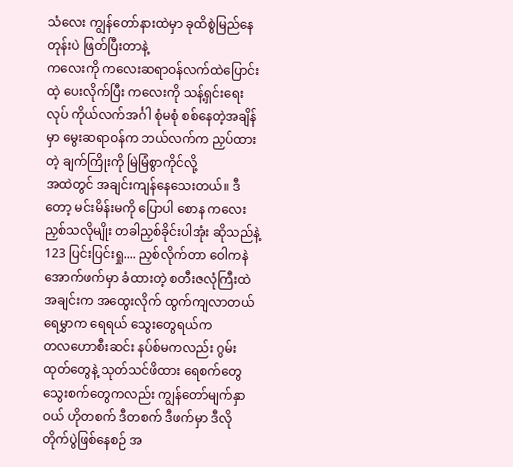သံလေး ကျွန်တော်နားထဲမှာ ခုထိစွဲမြည်နေတုန်းပဲ ဖြတ်ပြီးတာနဲ့
ကလေးကို ကလေးဆရာဝန်လက်ထဲပြောင်းထဲ့ ပေးလိုက်ပြီး ကလေးကို သန့်ရှင်းရေးလုပ် ကိုယ်လက်အင်္ဂါ စုံမစုံ စစ်နေတဲ့အချိန်မှာ မွေးဆရာဝန်က ဘယ်လက်က ညှပ်ထားတဲ့ ချက်ကြိုးကို မြဲမြံစွာကိုင်လို့
အထဲတွင် အချင်းကျန်နေသေးတယ်။ ဒီတော့ မင်းမိန်းမကို ပြောပါ စောန ကလေးညှစ်သလိုမျိုး တခါညှစ်ခိုင်းပါအုံး ဆိုသည်နဲ့ 123 ပြင်းပြင်းရှု.... ညှစ်လိုက်တာ ဝေါကနဲ အောက်ဖက်မှာ ခံထားတဲ့ စတီးဇလုံကြီးထဲ အချင်းက အထွေးလိုက် ထွက်ကျလာတယ် ရေမွှာက ရေရယ် သွေးတွေရယ်က
တလဟောစီးဆင်း နပ်စ်မကလည်း ဂွမ်းထုတ်တွေနဲ့ သုတ်သင်ဖိထား ရေစက်တွေ သွေးစက်တွေကလည်း ကျွန်တော်မျက်နှာဝယ် ဟိုတစက် ဒီတစက် ဒီဖက်မှာ ဒီလိုတိုက်ပွဲဖြစ်နေစဉ် အ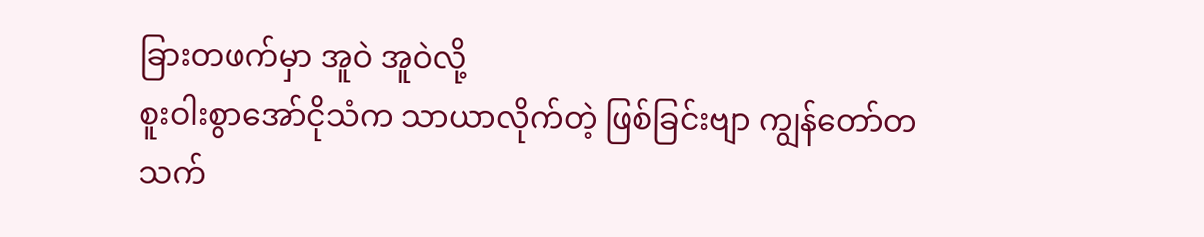ခြားတဖက်မှာ အူဝဲ အူဝဲလို့
စူးဝါးစွာအော်ငိုသံက သာယာလိုက်တဲ့ ဖြစ်ခြင်းဗျာ ကျွန်တော်တသက်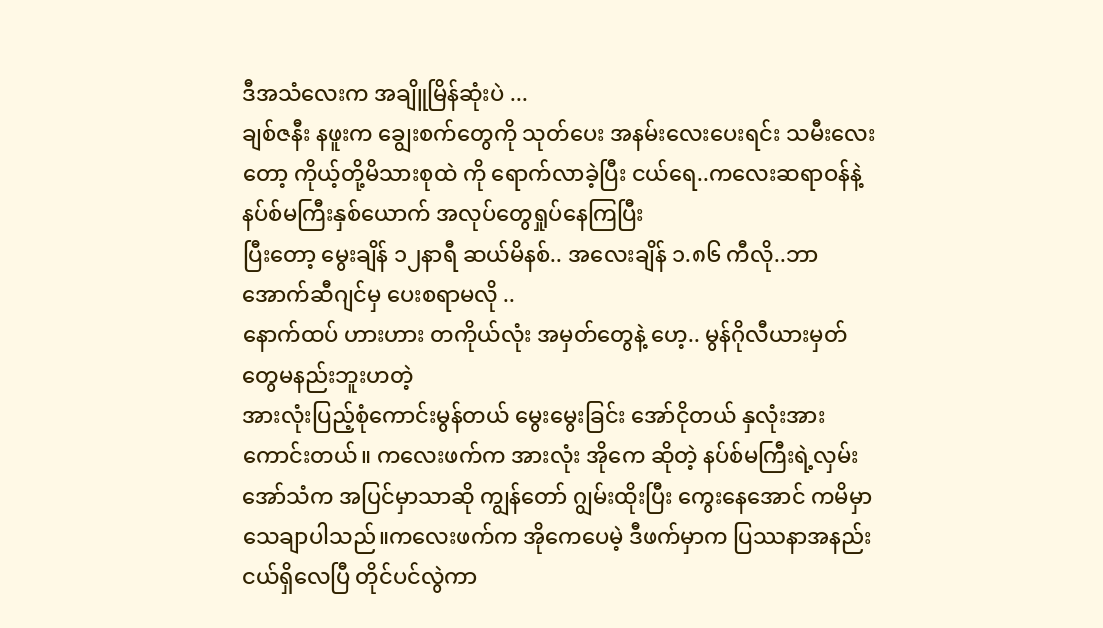ဒီအသံလေးက အချိူမြိန်ဆုံးပဲ ...
ချစ်ဇနီး နဖူးက ချွေးစက်တွေကို သုတ်ပေး အနမ်းလေးပေးရင်း သမီးလေးတော့ ကိုယ့်တို့မိသားစုထဲ ကို ရောက်လာခဲ့ပြီး ငယ်ရေ..ကလေးဆရာဝန်နဲ့ နပ်စ်မကြီးနှစ်ယောက် အလုပ်တွေရှုပ်နေကြပြီး
ပြီးတော့ မွေးချိန် ၁၂နာရီ ဆယ်မိနစ်.. အလေးချိန် ၁.၈၆ ကီလို..ဘာအောက်ဆီဂျင်မှ ပေးစရာမလို ..
နောက်ထပ် ဟားဟား တကိုယ်လုံး အမှတ်တွေနဲ့ ဟေ့.. မွန်ဂိုလီယားမှတ်တွေမနည်းဘူးဟတဲ့
အားလုံးပြည့်စုံကောင်းမွန်တယ် မွေးမွေးခြင်း အော်ငိုတယ် နှလုံးအား ကောင်းတယ်။ ကလေးဖက်က အားလုံး အိုကေ ဆိုတဲ့ နပ်စ်မကြီးရဲ့လှမ်းအော်သံက အပြင်မှာသာဆို ကျွန်တော် ဂျွမ်းထိုးပြီး ကွေးနေအောင် ကမိမှာ သေချာပါသည်။ကလေးဖက်က အိုကေပေမဲ့ ဒီဖက်မှာက ပြဿနာအနည်းငယ်ရှိလေပြီ တိုင်ပင်လွဲကာ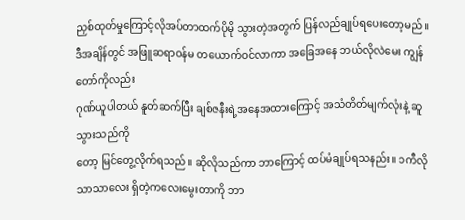ညှစ်ထုတ်မှုကြောင့်လိုအပ်တာထက်ပိုမို သွားတဲ့အတွက် ပြန်လည်ချုပ်ရပေးတော့မည်။
ဒီအချိန်တွင် အဖြူဆရာဝန်မ တယောက်ဝင်လာကာ အခြေအနေ ဘယ်လိုလဲမေး ကျွန်တော်ကိုလည်း
ဂုဏ်ယူပါတယ် နူတ်ဆက်ပြီး ချစ်ဇနီးရဲ့အနေအထားကြောင့် အသံတိတ်မျက်လုံးနဲ့ ဆူသွားသည်ကို
တော့ မြင်တွေ့လိုက်ရသည်။ ဆိုလိုသည်ကာ ဘာကြောင့် ထပ်မံချုပ်ရသနည်း။ ၁ကီလို သာသာလေး ရှိတဲ့ကလေးမွေးတာကို ဘာ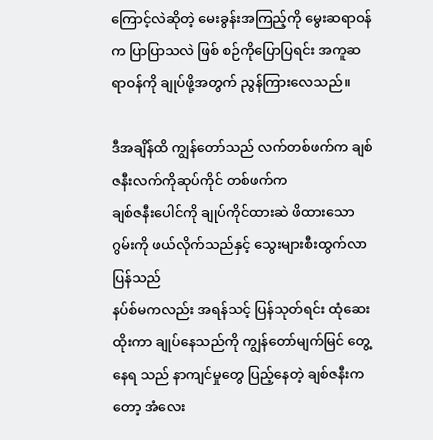ကြောင့်လဲဆိုတဲ့ မေးခွန်းအကြည့်ကို မွေးဆရာဝန်က ပြာပြာသလဲ ဖြစ် စဉ်ကိုပြောပြရင်း အကူဆရာဝန်ကို ချုပ်ဖို့အတွက် ညွန်ကြားလေသည်။

ဒီအချိန်ထိ ကျွန်တော်သည် လက်တစ်ဖက်က ချစ်ဇနီးလက်ကိုဆုပ်ကိုင် တစ်ဖက်က
ချစ်ဇနီးပေါင်ကို ချုပ်ကိုင်ထားဆဲ ဖိထားသောဂွမ်းကို ဖယ်လိုက်သည်နှင့် သွေးများစီးထွက်လာပြန်သည်
နပ်စ်မကလည်း အရန်သင့် ပြန်သုတ်ရင်း ထုံဆေးထိုးကာ ချုပ်နေသည်ကို ကျွန်တော်မျက်မြင် တွေ့နေရ သည် နာကျင်မှုတွေ ပြည့်နေတဲ့ ချစ်ဇနီးကတော့ အံလေး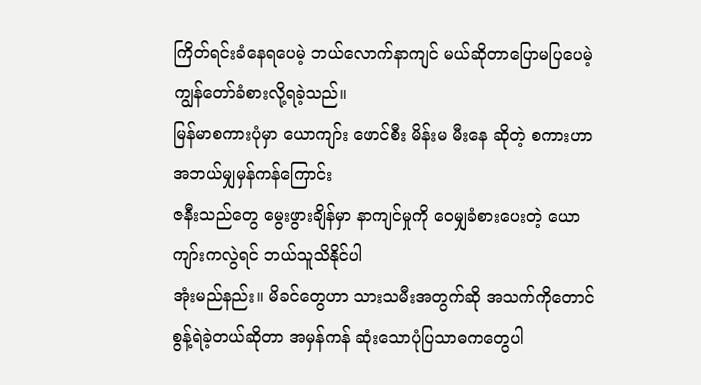ကြိတ်ရင်းခံနေရပေမဲ့ ဘယ်လောက်နာကျင် မယ်ဆိုတာပြောမပြပေမဲ့ ကျွန်တော်ခံစားလို့ရခဲ့သည်။
မြန်မာစကားပုံမှာ ယောကျာ်း ဖောင်စီး မိန်းမ မီးနေ ဆိုတဲ့ စကားဟာ အဘယ်မျှမှန်ကန်ကြောင်း
ဇနီးသည်တွေ မွေးဖွားချိန်မှာ နာကျင်မှုကို ဝေမျှခံစားပေးတဲ့ ယောကျာ်းကလွဲရင် ဘယ်သူသိနိုင်ပါ
အုံးမည်နည်း။ မိခင်တွေဟာ သားသမီးအတွက်ဆို အသက်ကိုတောင် စွန့်ရဲခဲ့တယ်ဆိုတာ အမှန်ကန် ဆုံးသောပုံပြသာဓကတွေပါ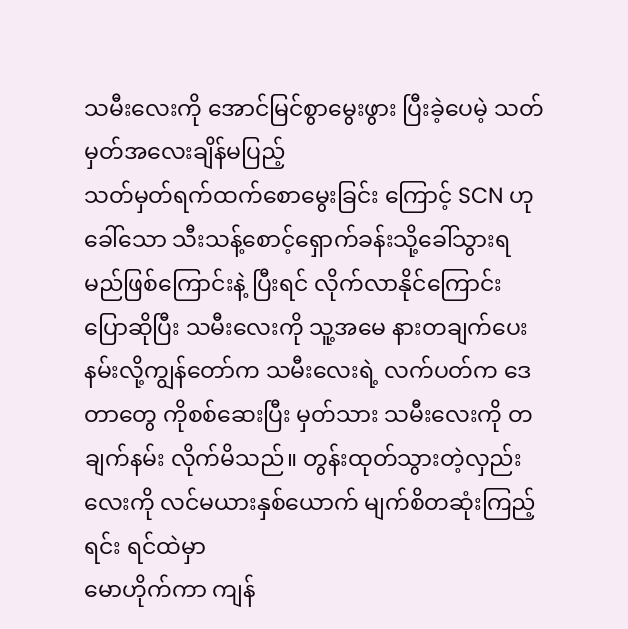သမီးလေးကို အောင်မြင်စွာမွေးဖွား ပြီးခဲ့ပေမဲ့ သတ်မှတ်အလေးချိန်မပြည့်
သတ်မှတ်ရက်ထက်စောမွေးခြင်း ကြောင့် SCN ဟုခေါ်သော သီးသန့်စောင့်ရှောက်ခန်းသို့ခေါ်သွားရ မည်ဖြစ်ကြောင်းနဲ့ ပြီးရင် လိုက်လာနိုင်ကြောင်း ပြောဆိုပြီး သမီးလေးကို သူ့အမေ နားတချက်ပေးနမ်းလို့ကျွန်တော်က သမီးလေးရဲ့ လက်ပတ်က ဒေတာတွေ ကိုစစ်ဆေးပြီး မှတ်သား သမီးလေးကို တချက်နမ်း လိုက်မိသည်။ တွန်းထုတ်သွားတဲ့လှည်းလေးကို လင်မယားနှစ်ယောက် မျက်စိတဆုံးကြည့် ရင်း ရင်ထဲမှာ
မောဟိုက်ကာ ကျန်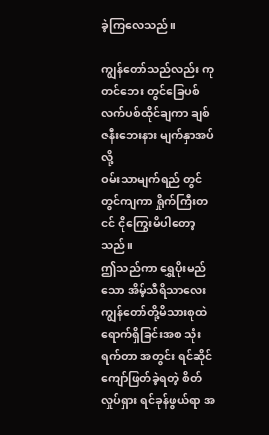ခဲ့ကြလေသည်။

ကျွန်တော်သည်လည်း ကုတင်ဘေး တွင်ခြေပစ်လက်ပစ်ထိုင်ချကာ ချစ်ဇနီးဘေးနား မျက်နှာအပ်လို့
ဝမ်းသာမျက်ရည် တွင်တွင်ကျကာ ရှိုက်ကြီးတငင် ငိုကြွေးမိပါတော့သည်။
ဤသည်ကာ ရွှေပိုးမည်သော အိမ့်သီရိသာလေး ကျွန်တော်တို့မိသားစုထဲရောက်ရှိခြင်းအစ သုံးရက်တာ အတွင်း ရင်ဆိုင်ကျော်ဖြတ်ခဲ့ရတဲ့ စိတ်လှုပ်ရှား ရင်ခုန်ဖွယ်ရာ အ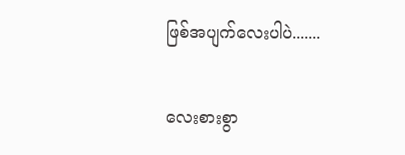ဖြစ်အပျက်လေးပါပဲ.......

လေးစားစွာ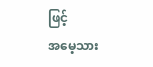ဖြင့်
အမေ့သား